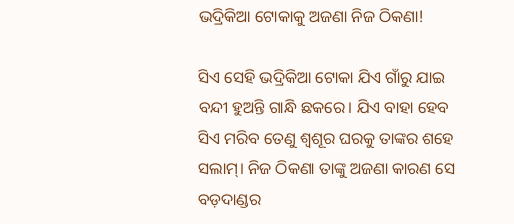ଭଦ୍ରିକିଆ ଟୋକାକୁ ଅଜଣା ନିଜ ଠିକଣା!

ସିଏ ସେହି ଭଦ୍ରିକିଆ ଟୋକା ଯିଏ ଗାଁରୁ ଯାଇ ବନ୍ଦୀ ହୁଅନ୍ତି ଗାନ୍ଧି ଛକରେ। ଯିଏ ବାହା ହେବ ସିଏ ମରିବ ତେଣୁ ଶ୍ୱଶୂର ଘରକୁ ତାଙ୍କର ଶହେ ସଲାମ୍। ନିଜ ଠିକଣା ତାଙ୍କୁ ଅଜଣା କାରଣ ସେ ବଡ଼ଦାଣ୍ଡର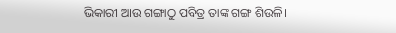ଭିକାରୀ ଆଉ ଗଙ୍ଗାଠୁ ପବିତ୍ର ତାଙ୍କ ଗଙ୍ଗ ଶିଉଳି।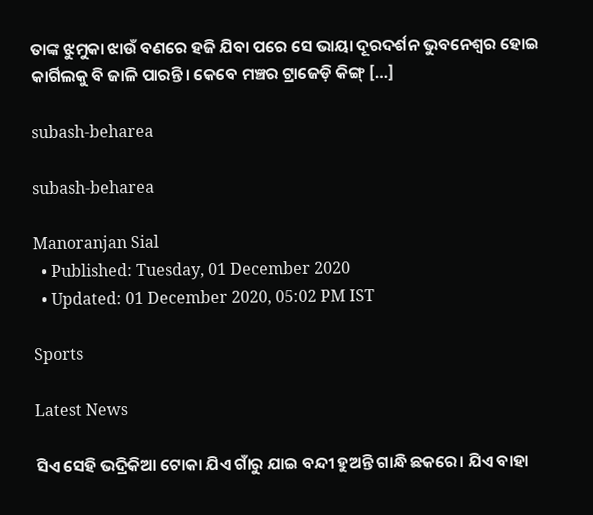ତାଙ୍କ ଝୁମୁକା ଝାଉଁ ବଣରେ ହଜି ଯିବା ପରେ ସେ ଭାୟା ଦୂରଦର୍ଶନ ଭୁବନେଶ୍ୱର ହୋଇ କାର୍ଗିଲକୁ ବି ଜାଳି ପାରନ୍ତି। କେବେ ମଞ୍ଚର ଟ୍ରାଜେଡ଼ି କିଙ୍ଗ୍ […]

subash-beharea

subash-beharea

Manoranjan Sial
  • Published: Tuesday, 01 December 2020
  • Updated: 01 December 2020, 05:02 PM IST

Sports

Latest News

ସିଏ ସେହି ଭଦ୍ରିକିଆ ଟୋକା ଯିଏ ଗାଁରୁ ଯାଇ ବନ୍ଦୀ ହୁଅନ୍ତି ଗାନ୍ଧି ଛକରେ। ଯିଏ ବାହା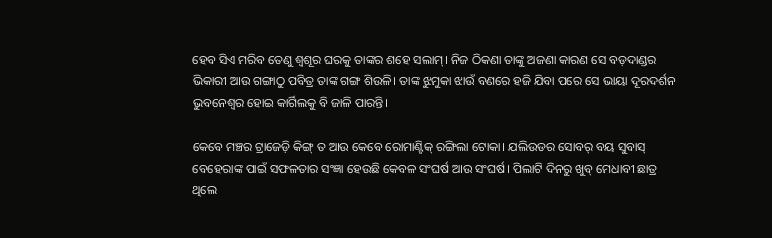ହେବ ସିଏ ମରିବ ତେଣୁ ଶ୍ୱଶୂର ଘରକୁ ତାଙ୍କର ଶହେ ସଲାମ୍। ନିଜ ଠିକଣା ତାଙ୍କୁ ଅଜଣା କାରଣ ସେ ବଡ଼ଦାଣ୍ଡର ଭିକାରୀ ଆଉ ଗଙ୍ଗାଠୁ ପବିତ୍ର ତାଙ୍କ ଗଙ୍ଗ ଶିଉଳି। ତାଙ୍କ ଝୁମୁକା ଝାଉଁ ବଣରେ ହଜି ଯିବା ପରେ ସେ ଭାୟା ଦୂରଦର୍ଶନ ଭୁବନେଶ୍ୱର ହୋଇ କାର୍ଗିଲକୁ ବି ଜାଳି ପାରନ୍ତି।

କେବେ ମଞ୍ଚର ଟ୍ରାଜେଡ଼ି କିଙ୍ଗ୍ ତ ଆଉ କେବେ ରୋମାଣ୍ଟିକ୍ ରଙ୍ଗିଲା ଟୋକା। ଯଲିଉଡର ସୋବର୍ ବୟ ସୁବାସ୍ ବେହେରାଙ୍କ ପାଇଁ ସଫଳତାର ସଂଜ୍ଞା ହେଉଛି କେବଳ ସଂଘର୍ଷ ଆଉ ସଂଘର୍ଷ। ପିଲାଟି ଦିନରୁ ଖୁବ୍ ମେଧାବୀ ଛାତ୍ର ଥିଲେ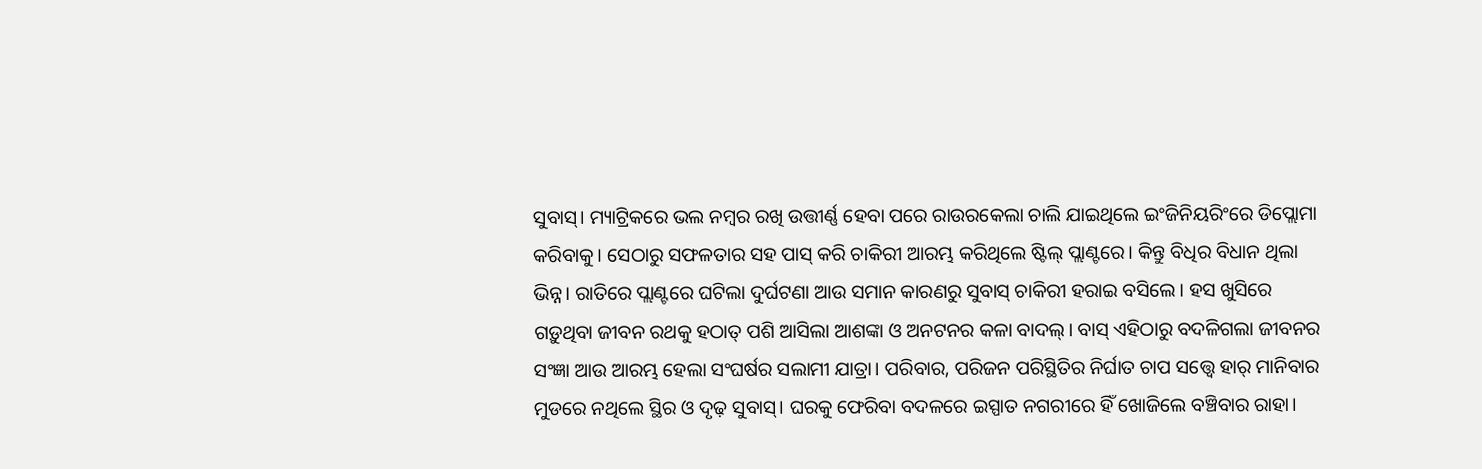ସୁବାସ୍। ମ୍ୟାଟ୍ରିକରେ ଭଲ ନମ୍ବର ରଖି ଉତ୍ତୀର୍ଣ୍ଣ ହେବା ପରେ ରାଉରକେଲା ଚାଲି ଯାଇଥିଲେ ଇଂଜିନିୟରିଂରେ ଡିପ୍ଲୋମା କରିବାକୁ। ସେଠାରୁ ସଫଳତାର ସହ ପାସ୍ କରି ଚାକିରୀ ଆରମ୍ଭ କରିଥିଲେ ଷ୍ଟିଲ୍ ପ୍ଲାଣ୍ଟରେ। କିନ୍ତୁ ବିଧିର ବିଧାନ ଥିଲା ଭିନ୍ନ। ରାତିରେ ପ୍ଲାଣ୍ଟରେ ଘଟିଲା ଦୁର୍ଘଟଣା ଆଉ ସମାନ କାରଣରୁ ସୁବାସ୍ ଚାକିରୀ ହରାଇ ବସିଲେ। ହସ ଖୁସିରେ ଗଡ଼ୁଥିବା ଜୀବନ ରଥକୁ ହଠାତ୍ ପଶି ଆସିଲା ଆଶଙ୍କା ଓ ଅନଟନର କଳା ବାଦଲ୍। ବାସ୍ ଏହିଠାରୁ ବଦଳିଗଲା ଜୀବନର ସଂଜ୍ଞା ଆଉ ଆରମ୍ଭ ହେଲା ସଂଘର୍ଷର ସଲାମୀ ଯାତ୍ରା। ପରିବାର, ପରିଜନ ପରିସ୍ଥିତିର ନିର୍ଘାତ ଚାପ ସତ୍ତ୍ୱେ ହାର୍ ମାନିବାର ମୁଡରେ ନଥିଲେ ସ୍ଥିର ଓ ଦୃଢ଼ ସୁବାସ୍। ଘରକୁ ଫେରିବା ବଦଳରେ ଇସ୍ପାତ ନଗରୀରେ ହିଁ ଖୋଜିଲେ ବଞ୍ଚିବାର ରାହା।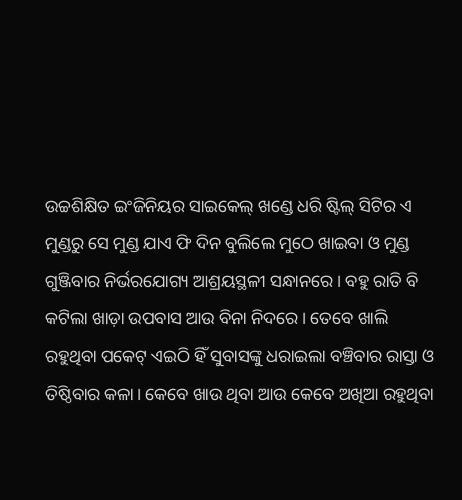ଉଚ୍ଚଶିକ୍ଷିତ ଇଂଜିନିୟର ସାଇକେଲ୍ ଖଣ୍ଡେ ଧରି ଷ୍ଟିଲ୍ ସିଟିର ଏ ମୁଣ୍ଡରୁ ସେ ମୁଣ୍ଡ ଯାଏ ଫି ଦିନ ବୁଲିଲେ ମୁଠେ ଖାଇବା ଓ ମୁଣ୍ଡ ଗୁଞ୍ଜିବାର ନିର୍ଭରଯୋଗ୍ୟ ଆଶ୍ରୟସ୍ଥଳୀ ସନ୍ଧାନରେ। ବହୁ ରାତି ବି କଟିଲା ଖାଡ଼ା ଉପବାସ ଆଉ ବିନା ନିଦରେ। ତେବେ ଖାଲି ରହୁଥିବା ପକେଟ୍ ଏଇଠି ହିଁ ସୁବାସଙ୍କୁ ଧରାଇଲା ବଞ୍ଚିବାର ରାସ୍ତା ଓ ତିଷ୍ଠିବାର କଳା। କେବେ ଖାଉ ଥିବା ଆଉ କେବେ ଅଖିଆ ରହୁଥିବା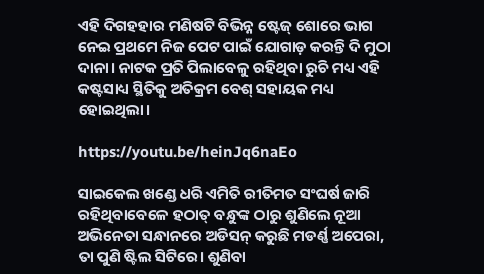ଏହି ଦିଗହହାର ମଣିଷଟି ବିଭିନ୍ନ ଷ୍ଟେଜ୍ ଶୋରେ ଭାଗ ନେଇ ପ୍ରଥମେ ନିଜ ପେଟ ପାଇଁ ଯୋଗାଡ଼ କରନ୍ତି ଦି ମୁଠା ଦାନା। ନାଟକ ପ୍ରତି ପିଲାବେଳୁ ରହିଥିବା ରୁଚି ମଧ୍ୟ ଏହି କଷ୍ଟସାଧ୍ୟ ସ୍ଥିତିକୁ ଅତିକ୍ରମ ବେଶ୍ ସହାୟକ ମଧ୍ୟ ହୋଇଥିଲା।

https://youtu.be/heinJq6naEo

ସାଇକେଲ ଖଣ୍ଡେ ଧରି ଏମିତି ରୀତିମତ ସଂଘର୍ଷ ଜାରି ରହିଥିବାବେଳେ ହଠାତ୍ ବନ୍ଧୁଙ୍କ ଠାରୁ ଶୁଣିଲେ ନୂଆ ଅଭିନେତା ସନ୍ଧାନରେ ଅଡିସନ୍ କରୁଛି ମଡର୍ଣ୍ଣ ଅପେରା, ତା ପୁଣି ଷ୍ଟିଲ ସିଟିରେ। ଶୁଣିବା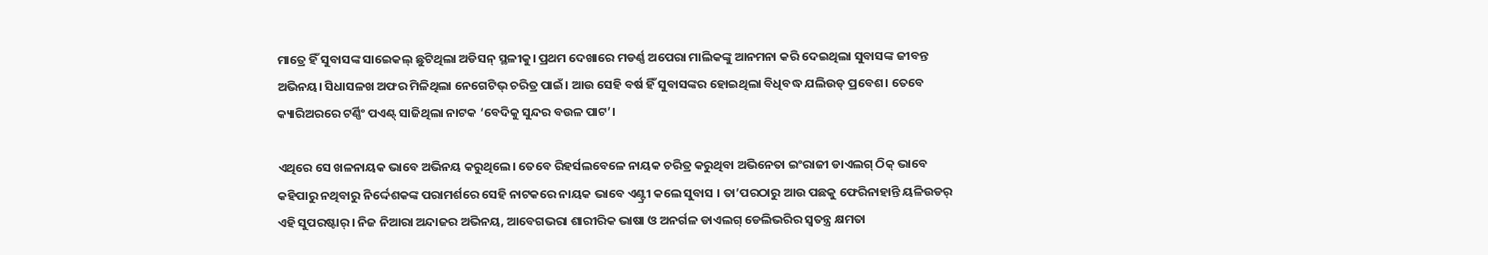ମାତ୍ରେ ହିଁ ସୁବାସଙ୍କ ସାଇେକଲ୍ ଛୁଟିଥିଲା ଅଡିସନ୍ ସ୍ଥଳୀକୁ। ପ୍ରଥମ ଦେଖାରେ ମଡର୍ଣ୍ଣ ଅପେରା ମାଲିକଙ୍କୁ ଆନମନା କରି ଦେଇଥିଲା ସୁବାସଙ୍କ ଜୀବନ୍ତ ଅଭିନୟ। ସିଧାସଳଖ ଅଫର ମିଳିଥିଲା ନେଗେଟିଭ୍ ଚରିତ୍ର ପାଇଁ। ଆଉ ସେହି ବର୍ଷ ହିଁ ସୁବାସଙ୍କର ହୋଇଥିଲା ବିଧିବଦ୍ଧ ଯଲିଉଡ୍ ପ୍ରବେଶ। ତେବେ କ୍ୟାରିଅରରେ ଟର୍ଣ୍ଣିଂ ପଏଣ୍ଟ୍ ସାଜିଥିଲା ନାଟକ ‘ବେଦିକୁ ସୁନ୍ଦର ବଉଳ ପାଟ’।

ଏଥିରେ ସେ ଖଳନାୟକ ଭାବେ ଅଭିନୟ କରୁଥିଲେ। ତେବେ ରିହର୍ସଲବେଳେ ନାୟକ ଚରିତ୍ର କରୁଥିବା ଅଭିନେତା ଇଂରାଜୀ ଡାଏଲଗ୍‌ ଠିକ୍‌ ଭାବେ କହିପାରୁ ନଥିବାରୁ ନିର୍ଦ୍ଦେଶକଙ୍କ ପରାମର୍ଶରେ ସେହି ନାଟକରେ ନାୟକ ଭାବେ ଏଣ୍ଟ୍ରୀ କଲେ ସୁବାସ । ତା’ପରଠାରୁ ଆଉ ପଛକୁ ଫେରିନାହାନ୍ତି ୟଳିଉଡର୍ ଏହି ସୁପରଷ୍ଟାର୍। ନିଜ ନିଆରା ଅନ୍ଦାଜର ଅଭିନୟ, ଆବେଗଭରା ଶାରୀରିକ ଭାଷା ଓ ଅନର୍ଗଳ ଡାଏଲଗ୍ ଡେଲିଭରିର ସ୍ୱତନ୍ତ୍ର କ୍ଷମତା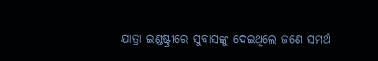ଯାତ୍ରା ଇଣ୍ଡଷ୍ଟ୍ରୀରେ ସୁବାସଙ୍କୁ ଦେଇଥିଲେ ଜଣେ ସମର୍ଥ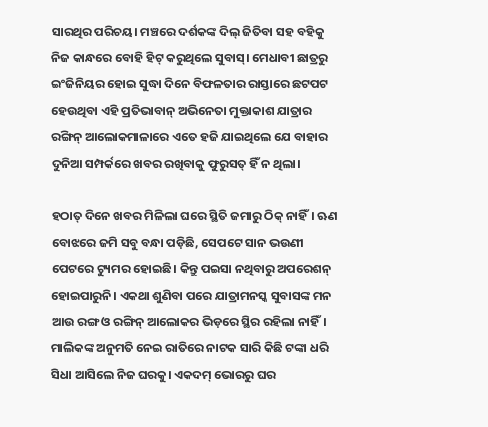ସାରଥିର ପରିଚୟ। ମଞ୍ଚରେ ଦର୍ଶକଙ୍କ ଦିଲ୍ ଜିତିବା ସହ ବହିକୁ ନିଜ କାନ୍ଧରେ ବୋହି ହିଟ୍ କରୁଥିଲେ ସୁବାସ୍। ମେଧାବୀ ଛାତ୍ରରୁ ଇଂଜିନିୟର ହୋଇ ସୁଦ୍ଧା ଦିନେ ବିଫଳତାର ରାସ୍ତାରେ ଛଟପଟ ହେଉଥିବା ଏହି ପ୍ରତିଭାବାନ୍ ଅଭିନେତା ମୁକ୍ତାକାଶ ଯାତ୍ରାର ରଙ୍ଗିନ୍ ଆଲୋକମାଳାରେ ଏତେ ହଜି ଯାଇଥିଲେ ଯେ ବାହାର ଦୁନିଆ ସମ୍ପର୍କରେ ଖବର ରଖିବାକୁ ଫୁରୁସତ୍ ହିଁ ନ ଥିଲା।

ହଠାତ୍ ଦିନେ ଖବର ମିଳିଲା ଘରେ ସ୍ଥିତି ଜମାରୁ ଠିକ୍ ନାହିଁ। ଋଣ ବୋଝରେ ଜମି ସବୁ ବନ୍ଧା ପଡ଼ିଛି, ସେପଟେ ସାନ ଭଉଣୀ ପେଟରେ ଟ୍ୟୁମର ହୋଇଛି। କିନ୍ତୁ ପଇସା ନଥିବାରୁ ଅପରେଶନ୍‌ ହୋଇପାରୁନି। ଏକଥା ଶୁଣିବା ପରେ ଯାତ୍ରାମନସ୍କ ସୁବାସଙ୍କ ମନ ଆଉ ରଙ୍ଗ ଓ ରଙ୍ଗିନ୍ ଆଲୋକର ଭିଡ଼ରେ ସ୍ଥିର ରହିଲା ନାହିଁ। ମାଲିକଙ୍କ ଅନୁମତି ନେଇ ରାତିରେ ନାଟକ ସାରି କିଛି ଟଙ୍କା ଧରି ସିଧା ଆସିଲେ ନିଜ ଘରକୁ। ଏକଦମ୍ ଭୋରରୁ ଘର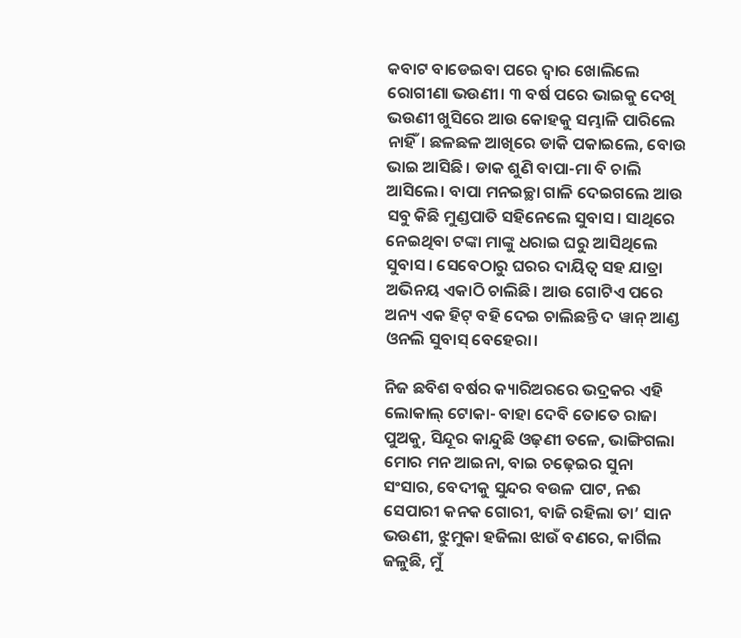କବାଟ ବାଡେଇବା ପରେ ଦ୍ୱାର ଖୋଲିଲେ ରୋଗୀଣା ଭଉଣୀ। ୩ ବର୍ଷ ପରେ ଭାଇକୁ ଦେଖି ଭଉଣୀ ଖୁସିରେ ଆଉ କୋହକୁ ସମ୍ଭାଳି ପାରିଲେ ନାହିଁ। ଛଳଛଳ ଆଖିରେ ଡାକି ପକାଇଲେ, ବୋଉ ଭାଇ ଆସିଛି। ଡାକ ଶୁଣି ବାପା-ମା ବି ଚାଲି ଆସିଲେ। ବାପା ମନଇଚ୍ଛା ଗାଳି ଦେଇଗଲେ ଆଉ ସବୁ କିଛି ମୁଣ୍ଡପାତି ସହିନେଲେ ସୁବାସ। ସାଥିରେ ନେଇଥିବା ଟଙ୍କା ମାଙ୍କୁ ଧରାଇ ଘରୁ ଆସିଥିଲେ ସୁବାସ। ସେବେଠାରୁ ଘରର ଦାୟିତ୍ୱ ସହ ଯାତ୍ରା ଅଭିନୟ ଏକାଠି ଚାଲିଛି। ଆଉ ଗୋଟିଏ ପରେ ଅନ୍ୟ ଏକ ହିଟ୍ ବହି ଦେଇ ଚାଲିଛନ୍ତି ଦ ୱାନ୍ ଆଣ୍ଡ ଓନଲି ସୁବାସ୍ ବେହେରା।

ନିଜ ଛବିଶ ବର୍ଷର କ୍ୟାରିଅରରେ ଭଦ୍ରକର ଏହି ଲୋକାଲ୍ ଟୋକା- ବାହା ଦେବି ତୋତେ ରାଜା ପୁଅକୁ, ସିନ୍ଦୂର କାନ୍ଦୁଛି ଓଢ଼ଣୀ ତଳେ, ଭାଙ୍ଗିଗଲା ମୋର ମନ ଆଇନା, ବାଇ ଚଢ଼େଇର ସୁନା ସଂସାର, ବେଦୀକୁ ସୁନ୍ଦର ବଉଳ ପାଟ, ନଈ ସେପାରୀ କନକ ଗୋରୀ, ବାଜି ରହିଲା ତା’ ସାନ ଭଉଣୀ, ଝୁମୁକା ହଜିଲା ଝାଉଁ ବଣରେ, କାର୍ଗିଲ ଜଳୁଛି, ମୁଁ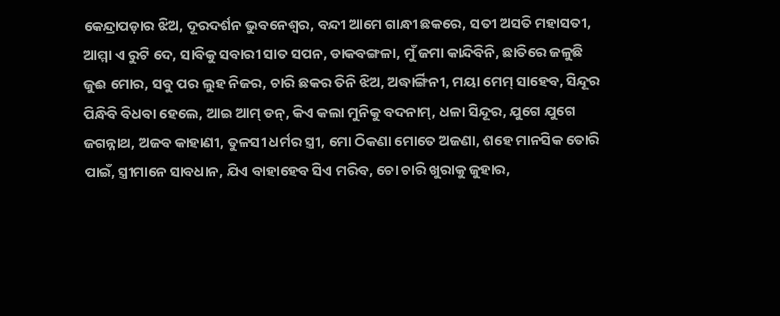କେନ୍ଦ୍ରାପଡ଼ାର ଝିଅ, ଦୂରଦର୍ଶନ ଭୁବନେଶ୍ୱର, ବନ୍ଦୀ ଆମେ ଗାନ୍ଧୀ ଛକରେ, ସତୀ ଅସତି ମହାସତୀ, ଆମ୍ମା ଏ ରୁଟି ଦେ, ସାବିକୁ ସବାରୀ ସାତ ସପନ, ଡାକବଙ୍ଗଳା, ମୁଁ ଜମା କାନ୍ଦିବିନି, ଛାତିରେ ଜଳୁଛି ଜୁଈ ମୋର, ସବୁ ପର ଲୁହ ନିଜର, ଚାରି ଛକର ତିନି ଝିଅ, ଅଦ୍ଧାର୍ଙ୍ଗିନୀ, ମୟା ମେମ୍‌ ସାହେବ, ସିନ୍ଦୂର ପିନ୍ଧିବି ବିଧବା ହେଲେ, ଆଇ ଆମ୍‌ ଡନ୍‌, କିଏ କଲା ମୁନିକୁ ବଦନାମ୍, ଧଳା ସିନ୍ଦୂର, ଯୁଗେ ଯୁଗେ ଜଗନ୍ନାଥ, ଅଜବ କାହାଣୀ, ତୁଳସୀ ଧର୍ମର ସ୍ତ୍ରୀ, ମୋ ଠିକଣା ମୋତେ ଅଜଣା, ଶହେ ମାନସିକ ତୋରି ପାଇଁ, ସ୍ତ୍ରୀମାନେ ସାବଧାନ, ଯିଏ ବାହାହେବ ସିଏ ମରିବ, ଚୋ ଚାରି ଖୁରାକୁ ଜୁହାର,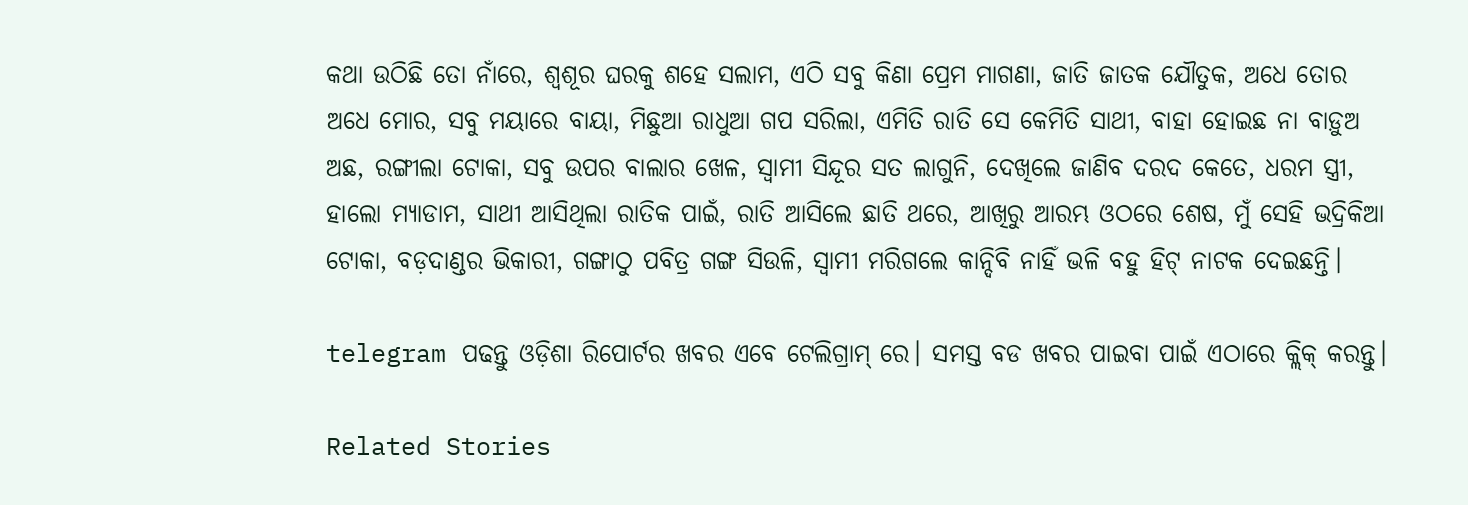କଥା ଉଠିଛି ତୋ ନାଁରେ, ଶ୍ୱଶୂର ଘରକୁ ଶହେ ସଲାମ, ଏଠି ସବୁ କିଣା ପ୍ରେମ ମାଗଣା, ଜାତି ଜାତକ ଯୌତୁକ, ଅଧେ ତୋର ଅଧେ ମୋର, ସବୁ ମୟାରେ ବାୟା, ମିଛୁଆ ରାଧୁଆ ଗପ ସରିଲା, ଏମିତି ରାତି ସେ କେମିତି ସାଥୀ, ବାହା ହୋଇଛ ନା ବାଡ଼ୁଅ ଅଛ, ରଙ୍ଗୀଲା ଟୋକା, ସବୁ ଉପର ବାଲାର ଖେଳ, ସ୍ୱାମୀ ସିନ୍ଦୂର ସତ ଲାଗୁନି, ଦେଖିଲେ ଜାଣିବ ଦରଦ କେତେ, ଧରମ ସ୍ତ୍ରୀ, ହାଲୋ ମ୍ୟାଡାମ, ସାଥୀ ଆସିଥିଲା ରାତିକ ପାଇଁ, ରାତି ଆସିଲେ ଛାତି ଥରେ, ଆଖିରୁ ଆରମ୍ଭ ଓଠରେ ଶେଷ, ମୁଁ ସେହି ଭଦ୍ରିକିଆ ଟୋକା, ବଡ଼ଦାଣ୍ଡର ଭିକାରୀ, ଗଙ୍ଗାଠୁ ପବିତ୍ର ଗଙ୍ଗ ସିଉଳି, ସ୍ୱାମୀ ମରିଗଲେ କାନ୍ଦିବି ନାହିଁ ଭଳି ବହୁ ହିଟ୍ ନାଟକ ଦେଇଛନ୍ତି।

telegram ପଢନ୍ତୁ ଓଡ଼ିଶା ରିପୋର୍ଟର ଖବର ଏବେ ଟେଲିଗ୍ରାମ୍ ରେ। ସମସ୍ତ ବଡ ଖବର ପାଇବା ପାଇଁ ଏଠାରେ କ୍ଲିକ୍ କରନ୍ତୁ।

Related Stories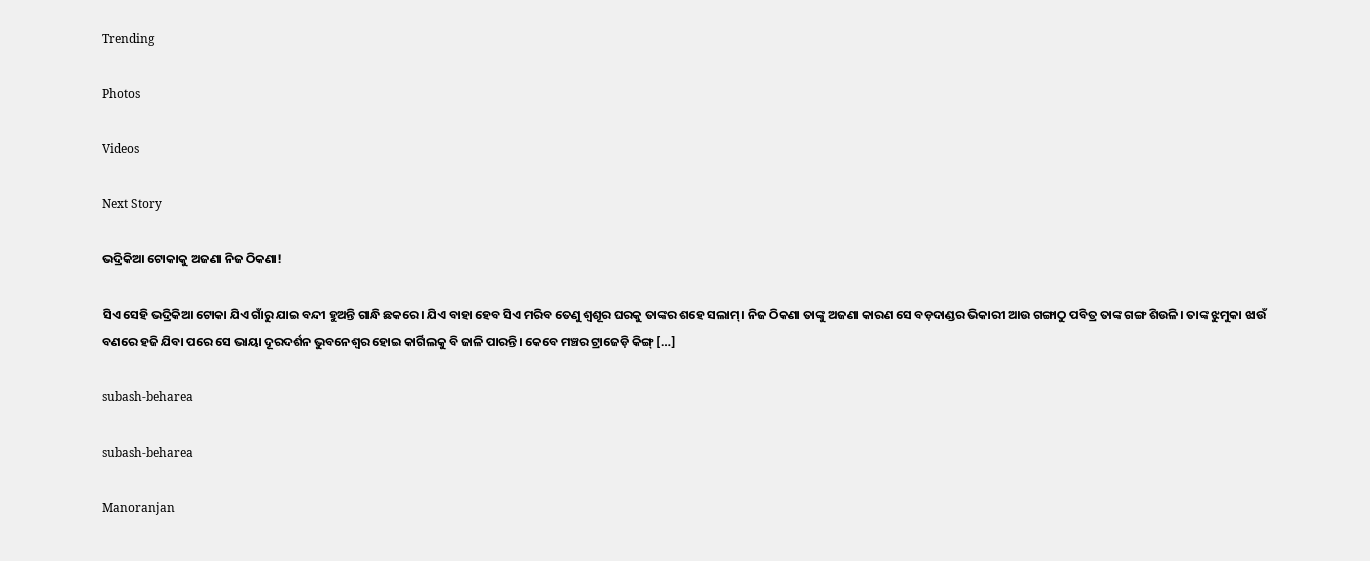Trending

Photos

Videos

Next Story

ଭଦ୍ରିକିଆ ଟୋକାକୁ ଅଜଣା ନିଜ ଠିକଣା!

ସିଏ ସେହି ଭଦ୍ରିକିଆ ଟୋକା ଯିଏ ଗାଁରୁ ଯାଇ ବନ୍ଦୀ ହୁଅନ୍ତି ଗାନ୍ଧି ଛକରେ। ଯିଏ ବାହା ହେବ ସିଏ ମରିବ ତେଣୁ ଶ୍ୱଶୂର ଘରକୁ ତାଙ୍କର ଶହେ ସଲାମ୍। ନିଜ ଠିକଣା ତାଙ୍କୁ ଅଜଣା କାରଣ ସେ ବଡ଼ଦାଣ୍ଡର ଭିକାରୀ ଆଉ ଗଙ୍ଗାଠୁ ପବିତ୍ର ତାଙ୍କ ଗଙ୍ଗ ଶିଉଳି। ତାଙ୍କ ଝୁମୁକା ଝାଉଁ ବଣରେ ହଜି ଯିବା ପରେ ସେ ଭାୟା ଦୂରଦର୍ଶନ ଭୁବନେଶ୍ୱର ହୋଇ କାର୍ଗିଲକୁ ବି ଜାଳି ପାରନ୍ତି। କେବେ ମଞ୍ଚର ଟ୍ରାଜେଡ଼ି କିଙ୍ଗ୍ […]

subash-beharea

subash-beharea

Manoranjan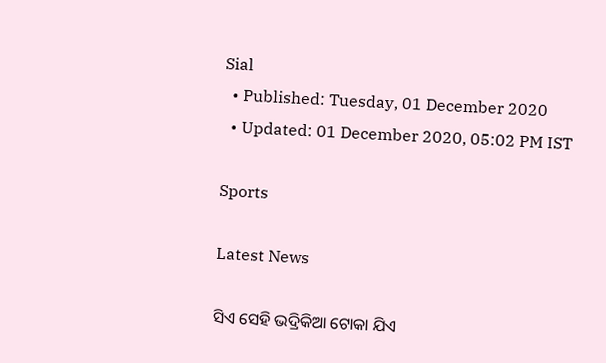Sial
  • Published: Tuesday, 01 December 2020
  • Updated: 01 December 2020, 05:02 PM IST

Sports

Latest News

ସିଏ ସେହି ଭଦ୍ରିକିଆ ଟୋକା ଯିଏ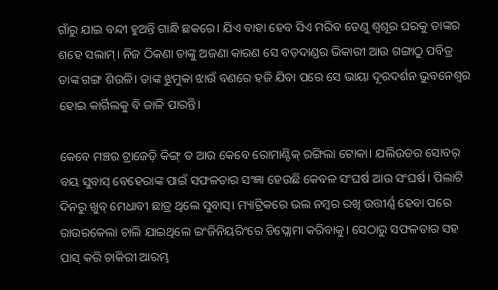ଗାଁରୁ ଯାଇ ବନ୍ଦୀ ହୁଅନ୍ତି ଗାନ୍ଧି ଛକରେ। ଯିଏ ବାହା ହେବ ସିଏ ମରିବ ତେଣୁ ଶ୍ୱଶୂର ଘରକୁ ତାଙ୍କର ଶହେ ସଲାମ୍। ନିଜ ଠିକଣା ତାଙ୍କୁ ଅଜଣା କାରଣ ସେ ବଡ଼ଦାଣ୍ଡର ଭିକାରୀ ଆଉ ଗଙ୍ଗାଠୁ ପବିତ୍ର ତାଙ୍କ ଗଙ୍ଗ ଶିଉଳି। ତାଙ୍କ ଝୁମୁକା ଝାଉଁ ବଣରେ ହଜି ଯିବା ପରେ ସେ ଭାୟା ଦୂରଦର୍ଶନ ଭୁବନେଶ୍ୱର ହୋଇ କାର୍ଗିଲକୁ ବି ଜାଳି ପାରନ୍ତି।

କେବେ ମଞ୍ଚର ଟ୍ରାଜେଡ଼ି କିଙ୍ଗ୍ ତ ଆଉ କେବେ ରୋମାଣ୍ଟିକ୍ ରଙ୍ଗିଲା ଟୋକା। ଯଲିଉଡର ସୋବର୍ ବୟ ସୁବାସ୍ ବେହେରାଙ୍କ ପାଇଁ ସଫଳତାର ସଂଜ୍ଞା ହେଉଛି କେବଳ ସଂଘର୍ଷ ଆଉ ସଂଘର୍ଷ। ପିଲାଟି ଦିନରୁ ଖୁବ୍ ମେଧାବୀ ଛାତ୍ର ଥିଲେ ସୁବାସ୍। ମ୍ୟାଟ୍ରିକରେ ଭଲ ନମ୍ବର ରଖି ଉତ୍ତୀର୍ଣ୍ଣ ହେବା ପରେ ରାଉରକେଲା ଚାଲି ଯାଇଥିଲେ ଇଂଜିନିୟରିଂରେ ଡିପ୍ଲୋମା କରିବାକୁ। ସେଠାରୁ ସଫଳତାର ସହ ପାସ୍ କରି ଚାକିରୀ ଆରମ୍ଭ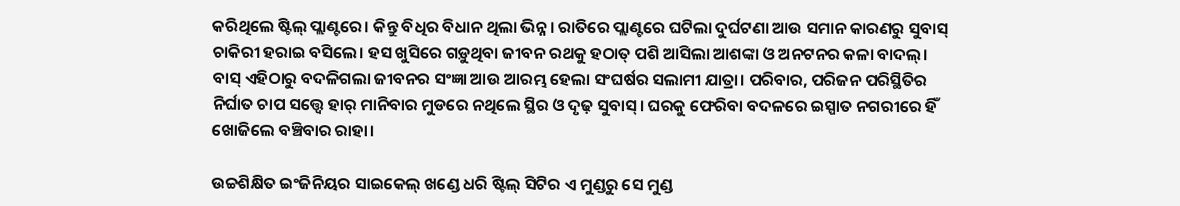କରିଥିଲେ ଷ୍ଟିଲ୍ ପ୍ଲାଣ୍ଟରେ। କିନ୍ତୁ ବିଧିର ବିଧାନ ଥିଲା ଭିନ୍ନ। ରାତିରେ ପ୍ଲାଣ୍ଟରେ ଘଟିଲା ଦୁର୍ଘଟଣା ଆଉ ସମାନ କାରଣରୁ ସୁବାସ୍ ଚାକିରୀ ହରାଇ ବସିଲେ। ହସ ଖୁସିରେ ଗଡ଼ୁଥିବା ଜୀବନ ରଥକୁ ହଠାତ୍ ପଶି ଆସିଲା ଆଶଙ୍କା ଓ ଅନଟନର କଳା ବାଦଲ୍। ବାସ୍ ଏହିଠାରୁ ବଦଳିଗଲା ଜୀବନର ସଂଜ୍ଞା ଆଉ ଆରମ୍ଭ ହେଲା ସଂଘର୍ଷର ସଲାମୀ ଯାତ୍ରା। ପରିବାର, ପରିଜନ ପରିସ୍ଥିତିର ନିର୍ଘାତ ଚାପ ସତ୍ତ୍ୱେ ହାର୍ ମାନିବାର ମୁଡରେ ନଥିଲେ ସ୍ଥିର ଓ ଦୃଢ଼ ସୁବାସ୍। ଘରକୁ ଫେରିବା ବଦଳରେ ଇସ୍ପାତ ନଗରୀରେ ହିଁ ଖୋଜିଲେ ବଞ୍ଚିବାର ରାହା।

ଉଚ୍ଚଶିକ୍ଷିତ ଇଂଜିନିୟର ସାଇକେଲ୍ ଖଣ୍ଡେ ଧରି ଷ୍ଟିଲ୍ ସିଟିର ଏ ମୁଣ୍ଡରୁ ସେ ମୁଣ୍ଡ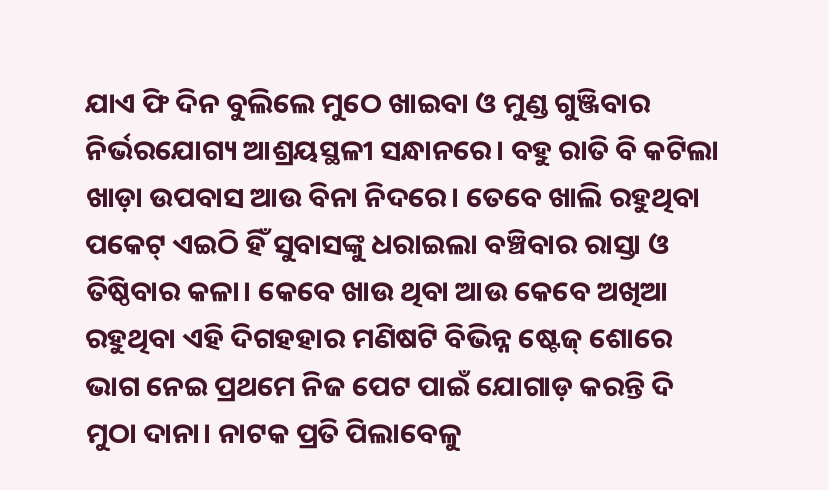ଯାଏ ଫି ଦିନ ବୁଲିଲେ ମୁଠେ ଖାଇବା ଓ ମୁଣ୍ଡ ଗୁଞ୍ଜିବାର ନିର୍ଭରଯୋଗ୍ୟ ଆଶ୍ରୟସ୍ଥଳୀ ସନ୍ଧାନରେ। ବହୁ ରାତି ବି କଟିଲା ଖାଡ଼ା ଉପବାସ ଆଉ ବିନା ନିଦରେ। ତେବେ ଖାଲି ରହୁଥିବା ପକେଟ୍ ଏଇଠି ହିଁ ସୁବାସଙ୍କୁ ଧରାଇଲା ବଞ୍ଚିବାର ରାସ୍ତା ଓ ତିଷ୍ଠିବାର କଳା। କେବେ ଖାଉ ଥିବା ଆଉ କେବେ ଅଖିଆ ରହୁଥିବା ଏହି ଦିଗହହାର ମଣିଷଟି ବିଭିନ୍ନ ଷ୍ଟେଜ୍ ଶୋରେ ଭାଗ ନେଇ ପ୍ରଥମେ ନିଜ ପେଟ ପାଇଁ ଯୋଗାଡ଼ କରନ୍ତି ଦି ମୁଠା ଦାନା। ନାଟକ ପ୍ରତି ପିଲାବେଳୁ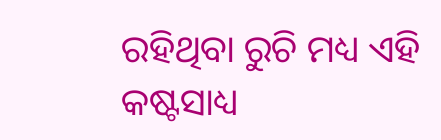ରହିଥିବା ରୁଚି ମଧ୍ୟ ଏହି କଷ୍ଟସାଧ୍ୟ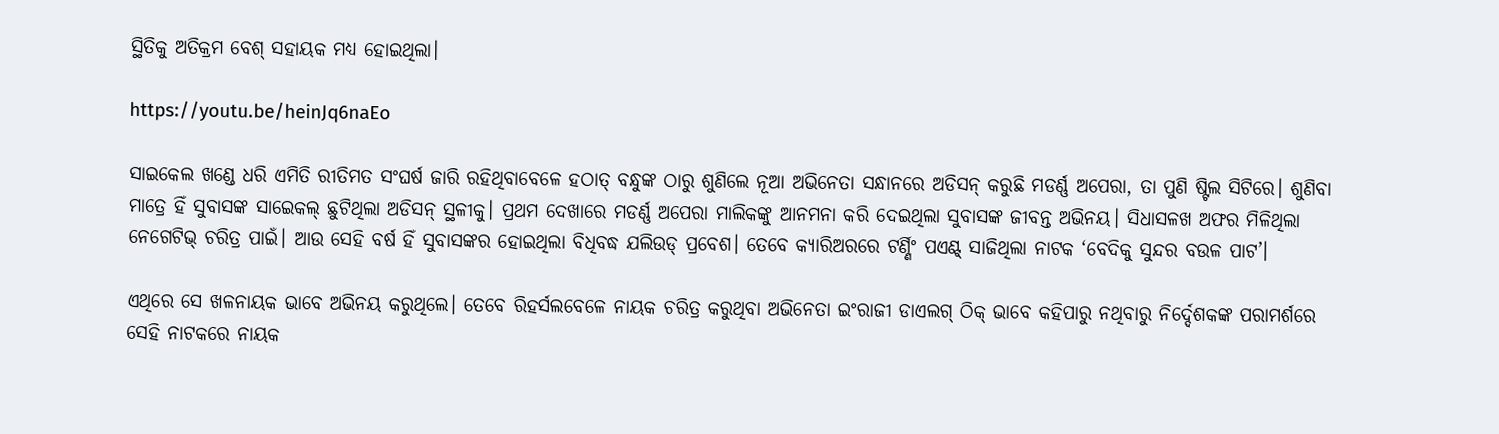ସ୍ଥିତିକୁ ଅତିକ୍ରମ ବେଶ୍ ସହାୟକ ମଧ୍ୟ ହୋଇଥିଲା।

https://youtu.be/heinJq6naEo

ସାଇକେଲ ଖଣ୍ଡେ ଧରି ଏମିତି ରୀତିମତ ସଂଘର୍ଷ ଜାରି ରହିଥିବାବେଳେ ହଠାତ୍ ବନ୍ଧୁଙ୍କ ଠାରୁ ଶୁଣିଲେ ନୂଆ ଅଭିନେତା ସନ୍ଧାନରେ ଅଡିସନ୍ କରୁଛି ମଡର୍ଣ୍ଣ ଅପେରା, ତା ପୁଣି ଷ୍ଟିଲ ସିଟିରେ। ଶୁଣିବା ମାତ୍ରେ ହିଁ ସୁବାସଙ୍କ ସାଇେକଲ୍ ଛୁଟିଥିଲା ଅଡିସନ୍ ସ୍ଥଳୀକୁ। ପ୍ରଥମ ଦେଖାରେ ମଡର୍ଣ୍ଣ ଅପେରା ମାଲିକଙ୍କୁ ଆନମନା କରି ଦେଇଥିଲା ସୁବାସଙ୍କ ଜୀବନ୍ତ ଅଭିନୟ। ସିଧାସଳଖ ଅଫର ମିଳିଥିଲା ନେଗେଟିଭ୍ ଚରିତ୍ର ପାଇଁ। ଆଉ ସେହି ବର୍ଷ ହିଁ ସୁବାସଙ୍କର ହୋଇଥିଲା ବିଧିବଦ୍ଧ ଯଲିଉଡ୍ ପ୍ରବେଶ। ତେବେ କ୍ୟାରିଅରରେ ଟର୍ଣ୍ଣିଂ ପଏଣ୍ଟ୍ ସାଜିଥିଲା ନାଟକ ‘ବେଦିକୁ ସୁନ୍ଦର ବଉଳ ପାଟ’।

ଏଥିରେ ସେ ଖଳନାୟକ ଭାବେ ଅଭିନୟ କରୁଥିଲେ। ତେବେ ରିହର୍ସଲବେଳେ ନାୟକ ଚରିତ୍ର କରୁଥିବା ଅଭିନେତା ଇଂରାଜୀ ଡାଏଲଗ୍‌ ଠିକ୍‌ ଭାବେ କହିପାରୁ ନଥିବାରୁ ନିର୍ଦ୍ଦେଶକଙ୍କ ପରାମର୍ଶରେ ସେହି ନାଟକରେ ନାୟକ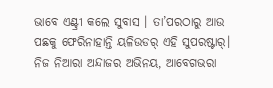ଭାବେ ଏଣ୍ଟ୍ରୀ କଲେ ସୁବାସ । ତା’ପରଠାରୁ ଆଉ ପଛକୁ ଫେରିନାହାନ୍ତି ୟଳିଉଡର୍ ଏହି ସୁପରଷ୍ଟାର୍। ନିଜ ନିଆରା ଅନ୍ଦାଜର ଅଭିନୟ, ଆବେଗଭରା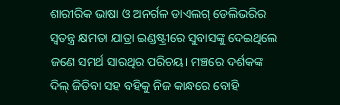ଶାରୀରିକ ଭାଷା ଓ ଅନର୍ଗଳ ଡାଏଲଗ୍ ଡେଲିଭରିର ସ୍ୱତନ୍ତ୍ର କ୍ଷମତା ଯାତ୍ରା ଇଣ୍ଡଷ୍ଟ୍ରୀରେ ସୁବାସଙ୍କୁ ଦେଇଥିଲେ ଜଣେ ସମର୍ଥ ସାରଥିର ପରିଚୟ। ମଞ୍ଚରେ ଦର୍ଶକଙ୍କ ଦିଲ୍ ଜିତିବା ସହ ବହିକୁ ନିଜ କାନ୍ଧରେ ବୋହି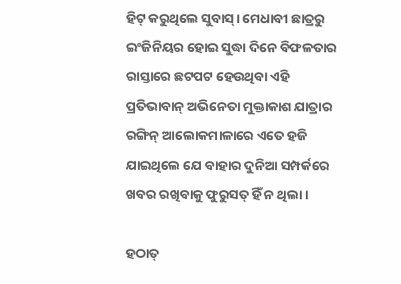ହିଟ୍ କରୁଥିଲେ ସୁବାସ୍। ମେଧାବୀ ଛାତ୍ରରୁ ଇଂଜିନିୟର ହୋଇ ସୁଦ୍ଧା ଦିନେ ବିଫଳତାର ରାସ୍ତାରେ ଛଟପଟ ହେଉଥିବା ଏହି ପ୍ରତିଭାବାନ୍ ଅଭିନେତା ମୁକ୍ତାକାଶ ଯାତ୍ରାର ରଙ୍ଗିନ୍ ଆଲୋକମାଳାରେ ଏତେ ହଜି ଯାଇଥିଲେ ଯେ ବାହାର ଦୁନିଆ ସମ୍ପର୍କରେ ଖବର ରଖିବାକୁ ଫୁରୁସତ୍ ହିଁ ନ ଥିଲା।

ହଠାତ୍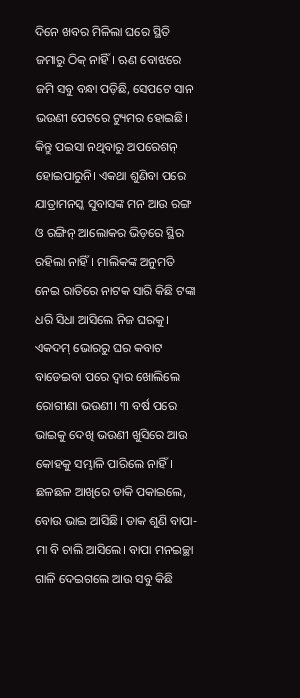ଦିନେ ଖବର ମିଳିଲା ଘରେ ସ୍ଥିତି ଜମାରୁ ଠିକ୍ ନାହିଁ। ଋଣ ବୋଝରେ ଜମି ସବୁ ବନ୍ଧା ପଡ଼ିଛି, ସେପଟେ ସାନ ଭଉଣୀ ପେଟରେ ଟ୍ୟୁମର ହୋଇଛି। କିନ୍ତୁ ପଇସା ନଥିବାରୁ ଅପରେଶନ୍‌ ହୋଇପାରୁନି। ଏକଥା ଶୁଣିବା ପରେ ଯାତ୍ରାମନସ୍କ ସୁବାସଙ୍କ ମନ ଆଉ ରଙ୍ଗ ଓ ରଙ୍ଗିନ୍ ଆଲୋକର ଭିଡ଼ରେ ସ୍ଥିର ରହିଲା ନାହିଁ। ମାଲିକଙ୍କ ଅନୁମତି ନେଇ ରାତିରେ ନାଟକ ସାରି କିଛି ଟଙ୍କା ଧରି ସିଧା ଆସିଲେ ନିଜ ଘରକୁ। ଏକଦମ୍ ଭୋରରୁ ଘର କବାଟ ବାଡେଇବା ପରେ ଦ୍ୱାର ଖୋଲିଲେ ରୋଗୀଣା ଭଉଣୀ। ୩ ବର୍ଷ ପରେ ଭାଇକୁ ଦେଖି ଭଉଣୀ ଖୁସିରେ ଆଉ କୋହକୁ ସମ୍ଭାଳି ପାରିଲେ ନାହିଁ। ଛଳଛଳ ଆଖିରେ ଡାକି ପକାଇଲେ, ବୋଉ ଭାଇ ଆସିଛି। ଡାକ ଶୁଣି ବାପା-ମା ବି ଚାଲି ଆସିଲେ। ବାପା ମନଇଚ୍ଛା ଗାଳି ଦେଇଗଲେ ଆଉ ସବୁ କିଛି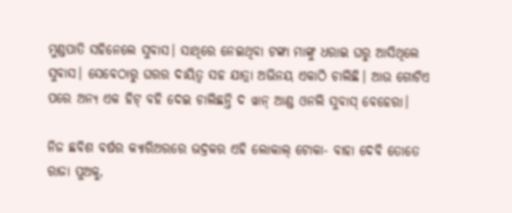ମୁଣ୍ଡପାତି ସହିନେଲେ ସୁବାସ। ସାଥିରେ ନେଇଥିବା ଟଙ୍କା ମାଙ୍କୁ ଧରାଇ ଘରୁ ଆସିଥିଲେ ସୁବାସ। ସେବେଠାରୁ ଘରର ଦାୟିତ୍ୱ ସହ ଯାତ୍ରା ଅଭିନୟ ଏକାଠି ଚାଲିଛି। ଆଉ ଗୋଟିଏ ପରେ ଅନ୍ୟ ଏକ ହିଟ୍ ବହି ଦେଇ ଚାଲିଛନ୍ତି ଦ ୱାନ୍ ଆଣ୍ଡ ଓନଲି ସୁବାସ୍ ବେହେରା।

ନିଜ ଛବିଶ ବର୍ଷର କ୍ୟାରିଅରରେ ଭଦ୍ରକର ଏହି ଲୋକାଲ୍ ଟୋକା- ବାହା ଦେବି ତୋତେ ରାଜା ପୁଅକୁ,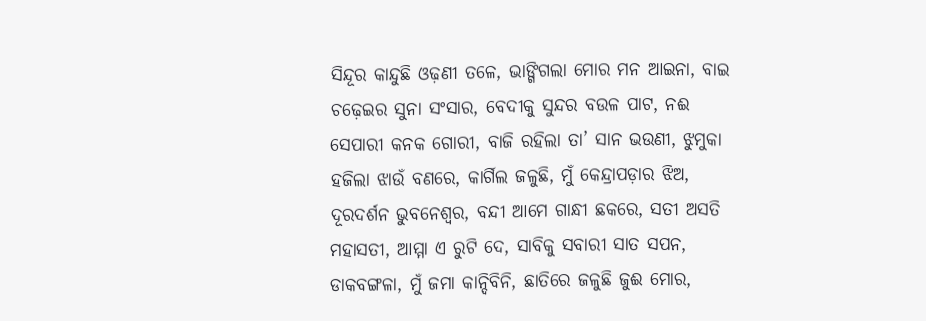ସିନ୍ଦୂର କାନ୍ଦୁଛି ଓଢ଼ଣୀ ତଳେ, ଭାଙ୍ଗିଗଲା ମୋର ମନ ଆଇନା, ବାଇ ଚଢ଼େଇର ସୁନା ସଂସାର, ବେଦୀକୁ ସୁନ୍ଦର ବଉଳ ପାଟ, ନଈ ସେପାରୀ କନକ ଗୋରୀ, ବାଜି ରହିଲା ତା’ ସାନ ଭଉଣୀ, ଝୁମୁକା ହଜିଲା ଝାଉଁ ବଣରେ, କାର୍ଗିଲ ଜଳୁଛି, ମୁଁ କେନ୍ଦ୍ରାପଡ଼ାର ଝିଅ, ଦୂରଦର୍ଶନ ଭୁବନେଶ୍ୱର, ବନ୍ଦୀ ଆମେ ଗାନ୍ଧୀ ଛକରେ, ସତୀ ଅସତି ମହାସତୀ, ଆମ୍ମା ଏ ରୁଟି ଦେ, ସାବିକୁ ସବାରୀ ସାତ ସପନ, ଡାକବଙ୍ଗଳା, ମୁଁ ଜମା କାନ୍ଦିବିନି, ଛାତିରେ ଜଳୁଛି ଜୁଈ ମୋର,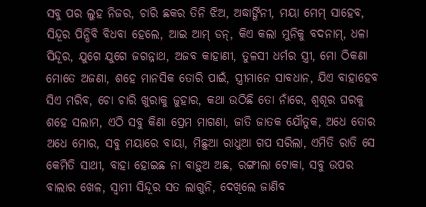ସବୁ ପର ଲୁହ ନିଜର, ଚାରି ଛକର ତିନି ଝିଅ, ଅଦ୍ଧାର୍ଙ୍ଗିନୀ, ମୟା ମେମ୍‌ ସାହେବ, ସିନ୍ଦୂର ପିନ୍ଧିବି ବିଧବା ହେଲେ, ଆଇ ଆମ୍‌ ଡନ୍‌, କିଏ କଲା ମୁନିକୁ ବଦନାମ୍, ଧଳା ସିନ୍ଦୂର, ଯୁଗେ ଯୁଗେ ଜଗନ୍ନାଥ, ଅଜବ କାହାଣୀ, ତୁଳସୀ ଧର୍ମର ସ୍ତ୍ରୀ, ମୋ ଠିକଣା ମୋତେ ଅଜଣା, ଶହେ ମାନସିକ ତୋରି ପାଇଁ, ସ୍ତ୍ରୀମାନେ ସାବଧାନ, ଯିଏ ବାହାହେବ ସିଏ ମରିବ, ଚୋ ଚାରି ଖୁରାକୁ ଜୁହାର, କଥା ଉଠିଛି ତୋ ନାଁରେ, ଶ୍ୱଶୂର ଘରକୁ ଶହେ ସଲାମ, ଏଠି ସବୁ କିଣା ପ୍ରେମ ମାଗଣା, ଜାତି ଜାତକ ଯୌତୁକ, ଅଧେ ତୋର ଅଧେ ମୋର, ସବୁ ମୟାରେ ବାୟା, ମିଛୁଆ ରାଧୁଆ ଗପ ସରିଲା, ଏମିତି ରାତି ସେ କେମିତି ସାଥୀ, ବାହା ହୋଇଛ ନା ବାଡ଼ୁଅ ଅଛ, ରଙ୍ଗୀଲା ଟୋକା, ସବୁ ଉପର ବାଲାର ଖେଳ, ସ୍ୱାମୀ ସିନ୍ଦୂର ସତ ଲାଗୁନି, ଦେଖିଲେ ଜାଣିବ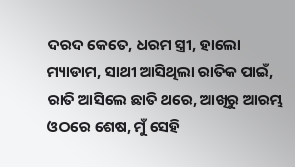ଦରଦ କେତେ, ଧରମ ସ୍ତ୍ରୀ, ହାଲୋ ମ୍ୟାଡାମ, ସାଥୀ ଆସିଥିଲା ରାତିକ ପାଇଁ, ରାତି ଆସିଲେ ଛାତି ଥରେ, ଆଖିରୁ ଆରମ୍ଭ ଓଠରେ ଶେଷ, ମୁଁ ସେହି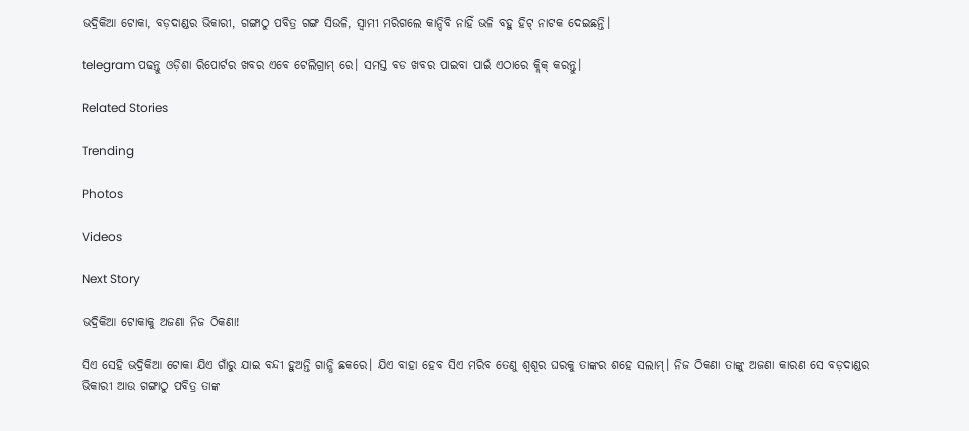ଭଦ୍ରିକିଆ ଟୋକା, ବଡ଼ଦାଣ୍ଡର ଭିକାରୀ, ଗଙ୍ଗାଠୁ ପବିତ୍ର ଗଙ୍ଗ ସିଉଳି, ସ୍ୱାମୀ ମରିଗଲେ କାନ୍ଦିବି ନାହିଁ ଭଳି ବହୁ ହିଟ୍ ନାଟକ ଦେଇଛନ୍ତି।

telegram ପଢନ୍ତୁ ଓଡ଼ିଶା ରିପୋର୍ଟର ଖବର ଏବେ ଟେଲିଗ୍ରାମ୍ ରେ। ସମସ୍ତ ବଡ ଖବର ପାଇବା ପାଇଁ ଏଠାରେ କ୍ଲିକ୍ କରନ୍ତୁ।

Related Stories

Trending

Photos

Videos

Next Story

ଭଦ୍ରିକିଆ ଟୋକାକୁ ଅଜଣା ନିଜ ଠିକଣା!

ସିଏ ସେହି ଭଦ୍ରିକିଆ ଟୋକା ଯିଏ ଗାଁରୁ ଯାଇ ବନ୍ଦୀ ହୁଅନ୍ତି ଗାନ୍ଧି ଛକରେ। ଯିଏ ବାହା ହେବ ସିଏ ମରିବ ତେଣୁ ଶ୍ୱଶୂର ଘରକୁ ତାଙ୍କର ଶହେ ସଲାମ୍। ନିଜ ଠିକଣା ତାଙ୍କୁ ଅଜଣା କାରଣ ସେ ବଡ଼ଦାଣ୍ଡର ଭିକାରୀ ଆଉ ଗଙ୍ଗାଠୁ ପବିତ୍ର ତାଙ୍କ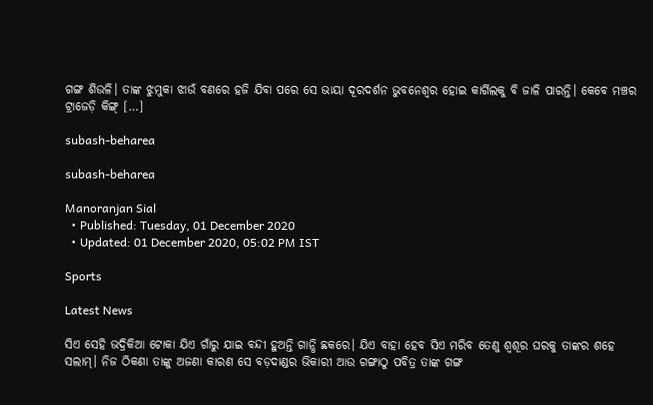ଗଙ୍ଗ ଶିଉଳି। ତାଙ୍କ ଝୁମୁକା ଝାଉଁ ବଣରେ ହଜି ଯିବା ପରେ ସେ ଭାୟା ଦୂରଦର୍ଶନ ଭୁବନେଶ୍ୱର ହୋଇ କାର୍ଗିଲକୁ ବି ଜାଳି ପାରନ୍ତି। କେବେ ମଞ୍ଚର ଟ୍ରାଜେଡ଼ି କିଙ୍ଗ୍ […]

subash-beharea

subash-beharea

Manoranjan Sial
  • Published: Tuesday, 01 December 2020
  • Updated: 01 December 2020, 05:02 PM IST

Sports

Latest News

ସିଏ ସେହି ଭଦ୍ରିକିଆ ଟୋକା ଯିଏ ଗାଁରୁ ଯାଇ ବନ୍ଦୀ ହୁଅନ୍ତି ଗାନ୍ଧି ଛକରେ। ଯିଏ ବାହା ହେବ ସିଏ ମରିବ ତେଣୁ ଶ୍ୱଶୂର ଘରକୁ ତାଙ୍କର ଶହେ ସଲାମ୍। ନିଜ ଠିକଣା ତାଙ୍କୁ ଅଜଣା କାରଣ ସେ ବଡ଼ଦାଣ୍ଡର ଭିକାରୀ ଆଉ ଗଙ୍ଗାଠୁ ପବିତ୍ର ତାଙ୍କ ଗଙ୍ଗ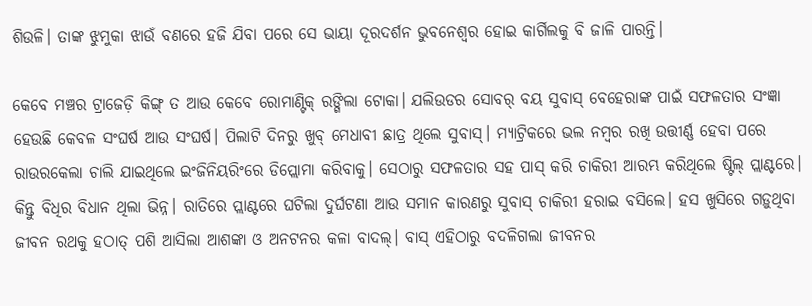ଶିଉଳି। ତାଙ୍କ ଝୁମୁକା ଝାଉଁ ବଣରେ ହଜି ଯିବା ପରେ ସେ ଭାୟା ଦୂରଦର୍ଶନ ଭୁବନେଶ୍ୱର ହୋଇ କାର୍ଗିଲକୁ ବି ଜାଳି ପାରନ୍ତି।

କେବେ ମଞ୍ଚର ଟ୍ରାଜେଡ଼ି କିଙ୍ଗ୍ ତ ଆଉ କେବେ ରୋମାଣ୍ଟିକ୍ ରଙ୍ଗିଲା ଟୋକା। ଯଲିଉଡର ସୋବର୍ ବୟ ସୁବାସ୍ ବେହେରାଙ୍କ ପାଇଁ ସଫଳତାର ସଂଜ୍ଞା ହେଉଛି କେବଳ ସଂଘର୍ଷ ଆଉ ସଂଘର୍ଷ। ପିଲାଟି ଦିନରୁ ଖୁବ୍ ମେଧାବୀ ଛାତ୍ର ଥିଲେ ସୁବାସ୍। ମ୍ୟାଟ୍ରିକରେ ଭଲ ନମ୍ବର ରଖି ଉତ୍ତୀର୍ଣ୍ଣ ହେବା ପରେ ରାଉରକେଲା ଚାଲି ଯାଇଥିଲେ ଇଂଜିନିୟରିଂରେ ଡିପ୍ଲୋମା କରିବାକୁ। ସେଠାରୁ ସଫଳତାର ସହ ପାସ୍ କରି ଚାକିରୀ ଆରମ୍ଭ କରିଥିଲେ ଷ୍ଟିଲ୍ ପ୍ଲାଣ୍ଟରେ। କିନ୍ତୁ ବିଧିର ବିଧାନ ଥିଲା ଭିନ୍ନ। ରାତିରେ ପ୍ଲାଣ୍ଟରେ ଘଟିଲା ଦୁର୍ଘଟଣା ଆଉ ସମାନ କାରଣରୁ ସୁବାସ୍ ଚାକିରୀ ହରାଇ ବସିଲେ। ହସ ଖୁସିରେ ଗଡ଼ୁଥିବା ଜୀବନ ରଥକୁ ହଠାତ୍ ପଶି ଆସିଲା ଆଶଙ୍କା ଓ ଅନଟନର କଳା ବାଦଲ୍। ବାସ୍ ଏହିଠାରୁ ବଦଳିଗଲା ଜୀବନର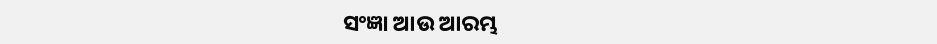ସଂଜ୍ଞା ଆଉ ଆରମ୍ଭ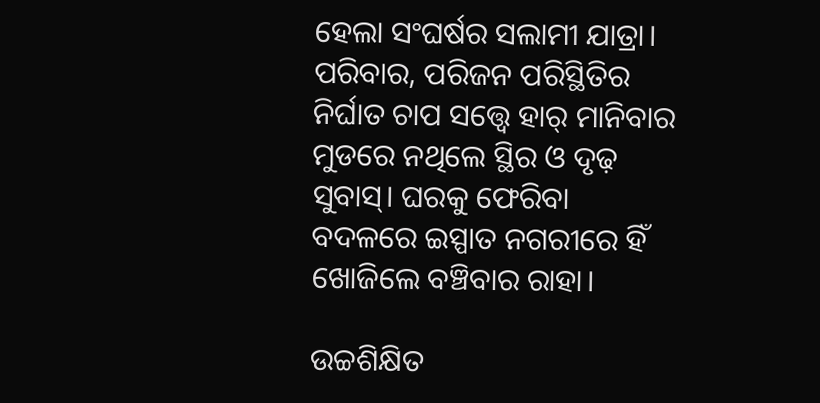ହେଲା ସଂଘର୍ଷର ସଲାମୀ ଯାତ୍ରା। ପରିବାର, ପରିଜନ ପରିସ୍ଥିତିର ନିର୍ଘାତ ଚାପ ସତ୍ତ୍ୱେ ହାର୍ ମାନିବାର ମୁଡରେ ନଥିଲେ ସ୍ଥିର ଓ ଦୃଢ଼ ସୁବାସ୍। ଘରକୁ ଫେରିବା ବଦଳରେ ଇସ୍ପାତ ନଗରୀରେ ହିଁ ଖୋଜିଲେ ବଞ୍ଚିବାର ରାହା।

ଉଚ୍ଚଶିକ୍ଷିତ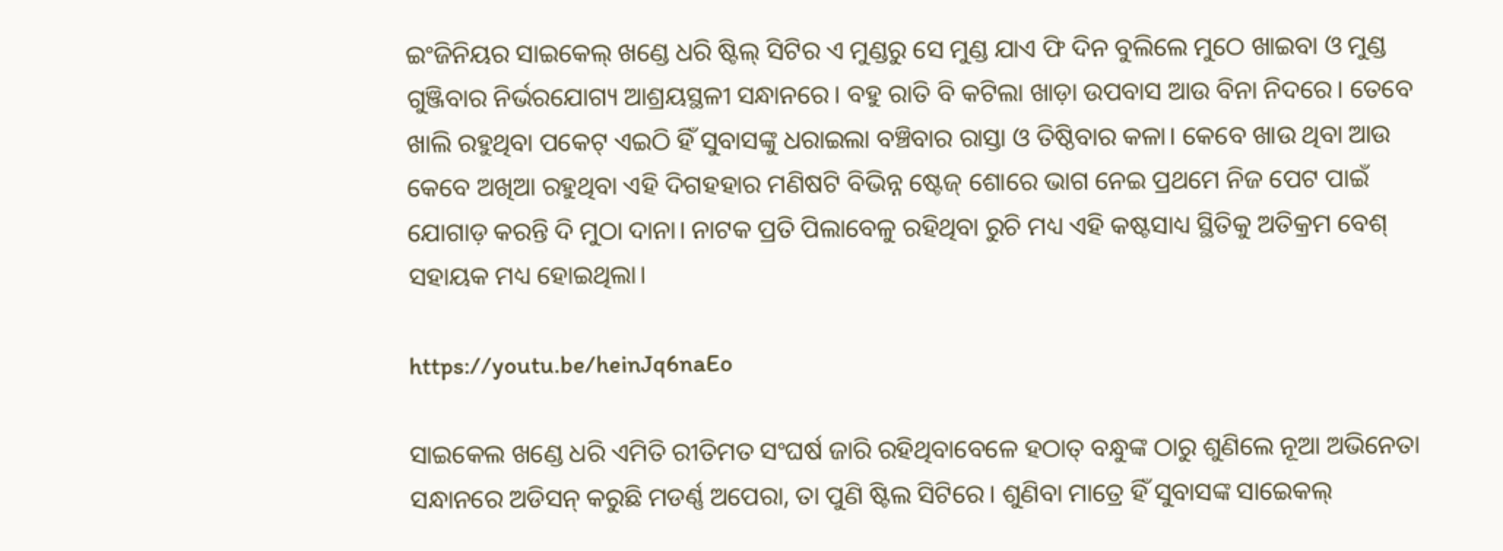ଇଂଜିନିୟର ସାଇକେଲ୍ ଖଣ୍ଡେ ଧରି ଷ୍ଟିଲ୍ ସିଟିର ଏ ମୁଣ୍ଡରୁ ସେ ମୁଣ୍ଡ ଯାଏ ଫି ଦିନ ବୁଲିଲେ ମୁଠେ ଖାଇବା ଓ ମୁଣ୍ଡ ଗୁଞ୍ଜିବାର ନିର୍ଭରଯୋଗ୍ୟ ଆଶ୍ରୟସ୍ଥଳୀ ସନ୍ଧାନରେ। ବହୁ ରାତି ବି କଟିଲା ଖାଡ଼ା ଉପବାସ ଆଉ ବିନା ନିଦରେ। ତେବେ ଖାଲି ରହୁଥିବା ପକେଟ୍ ଏଇଠି ହିଁ ସୁବାସଙ୍କୁ ଧରାଇଲା ବଞ୍ଚିବାର ରାସ୍ତା ଓ ତିଷ୍ଠିବାର କଳା। କେବେ ଖାଉ ଥିବା ଆଉ କେବେ ଅଖିଆ ରହୁଥିବା ଏହି ଦିଗହହାର ମଣିଷଟି ବିଭିନ୍ନ ଷ୍ଟେଜ୍ ଶୋରେ ଭାଗ ନେଇ ପ୍ରଥମେ ନିଜ ପେଟ ପାଇଁ ଯୋଗାଡ଼ କରନ୍ତି ଦି ମୁଠା ଦାନା। ନାଟକ ପ୍ରତି ପିଲାବେଳୁ ରହିଥିବା ରୁଚି ମଧ୍ୟ ଏହି କଷ୍ଟସାଧ୍ୟ ସ୍ଥିତିକୁ ଅତିକ୍ରମ ବେଶ୍ ସହାୟକ ମଧ୍ୟ ହୋଇଥିଲା।

https://youtu.be/heinJq6naEo

ସାଇକେଲ ଖଣ୍ଡେ ଧରି ଏମିତି ରୀତିମତ ସଂଘର୍ଷ ଜାରି ରହିଥିବାବେଳେ ହଠାତ୍ ବନ୍ଧୁଙ୍କ ଠାରୁ ଶୁଣିଲେ ନୂଆ ଅଭିନେତା ସନ୍ଧାନରେ ଅଡିସନ୍ କରୁଛି ମଡର୍ଣ୍ଣ ଅପେରା, ତା ପୁଣି ଷ୍ଟିଲ ସିଟିରେ। ଶୁଣିବା ମାତ୍ରେ ହିଁ ସୁବାସଙ୍କ ସାଇେକଲ୍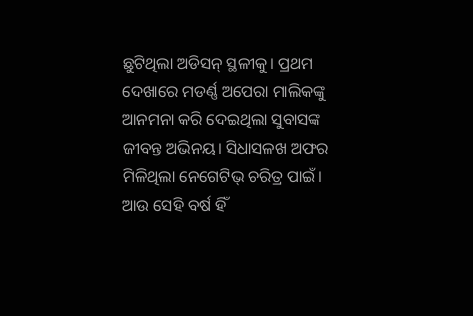ଛୁଟିଥିଲା ଅଡିସନ୍ ସ୍ଥଳୀକୁ। ପ୍ରଥମ ଦେଖାରେ ମଡର୍ଣ୍ଣ ଅପେରା ମାଲିକଙ୍କୁ ଆନମନା କରି ଦେଇଥିଲା ସୁବାସଙ୍କ ଜୀବନ୍ତ ଅଭିନୟ। ସିଧାସଳଖ ଅଫର ମିଳିଥିଲା ନେଗେଟିଭ୍ ଚରିତ୍ର ପାଇଁ। ଆଉ ସେହି ବର୍ଷ ହିଁ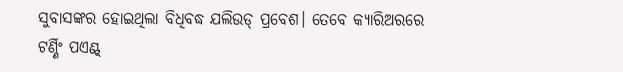ସୁବାସଙ୍କର ହୋଇଥିଲା ବିଧିବଦ୍ଧ ଯଲିଉଡ୍ ପ୍ରବେଶ। ତେବେ କ୍ୟାରିଅରରେ ଟର୍ଣ୍ଣିଂ ପଏଣ୍ଟ୍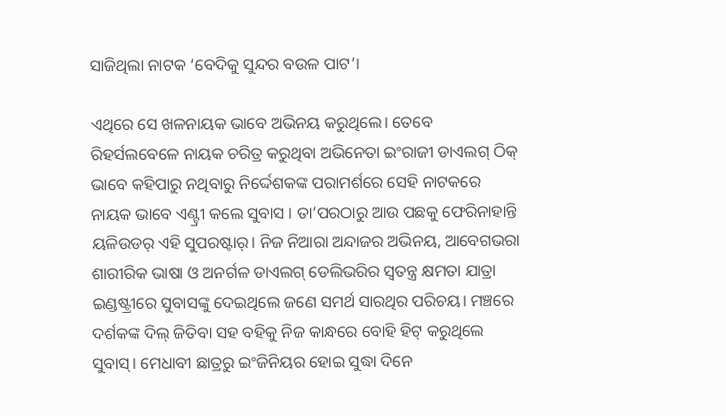ସାଜିଥିଲା ନାଟକ ‘ବେଦିକୁ ସୁନ୍ଦର ବଉଳ ପାଟ’।

ଏଥିରେ ସେ ଖଳନାୟକ ଭାବେ ଅଭିନୟ କରୁଥିଲେ। ତେବେ ରିହର୍ସଲବେଳେ ନାୟକ ଚରିତ୍ର କରୁଥିବା ଅଭିନେତା ଇଂରାଜୀ ଡାଏଲଗ୍‌ ଠିକ୍‌ ଭାବେ କହିପାରୁ ନଥିବାରୁ ନିର୍ଦ୍ଦେଶକଙ୍କ ପରାମର୍ଶରେ ସେହି ନାଟକରେ ନାୟକ ଭାବେ ଏଣ୍ଟ୍ରୀ କଲେ ସୁବାସ । ତା’ପରଠାରୁ ଆଉ ପଛକୁ ଫେରିନାହାନ୍ତି ୟଳିଉଡର୍ ଏହି ସୁପରଷ୍ଟାର୍। ନିଜ ନିଆରା ଅନ୍ଦାଜର ଅଭିନୟ, ଆବେଗଭରା ଶାରୀରିକ ଭାଷା ଓ ଅନର୍ଗଳ ଡାଏଲଗ୍ ଡେଲିଭରିର ସ୍ୱତନ୍ତ୍ର କ୍ଷମତା ଯାତ୍ରା ଇଣ୍ଡଷ୍ଟ୍ରୀରେ ସୁବାସଙ୍କୁ ଦେଇଥିଲେ ଜଣେ ସମର୍ଥ ସାରଥିର ପରିଚୟ। ମଞ୍ଚରେ ଦର୍ଶକଙ୍କ ଦିଲ୍ ଜିତିବା ସହ ବହିକୁ ନିଜ କାନ୍ଧରେ ବୋହି ହିଟ୍ କରୁଥିଲେ ସୁବାସ୍। ମେଧାବୀ ଛାତ୍ରରୁ ଇଂଜିନିୟର ହୋଇ ସୁଦ୍ଧା ଦିନେ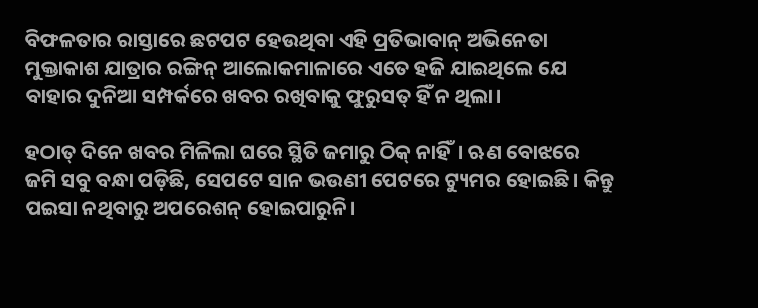ବିଫଳତାର ରାସ୍ତାରେ ଛଟପଟ ହେଉଥିବା ଏହି ପ୍ରତିଭାବାନ୍ ଅଭିନେତା ମୁକ୍ତାକାଶ ଯାତ୍ରାର ରଙ୍ଗିନ୍ ଆଲୋକମାଳାରେ ଏତେ ହଜି ଯାଇଥିଲେ ଯେ ବାହାର ଦୁନିଆ ସମ୍ପର୍କରେ ଖବର ରଖିବାକୁ ଫୁରୁସତ୍ ହିଁ ନ ଥିଲା।

ହଠାତ୍ ଦିନେ ଖବର ମିଳିଲା ଘରେ ସ୍ଥିତି ଜମାରୁ ଠିକ୍ ନାହିଁ। ଋଣ ବୋଝରେ ଜମି ସବୁ ବନ୍ଧା ପଡ଼ିଛି, ସେପଟେ ସାନ ଭଉଣୀ ପେଟରେ ଟ୍ୟୁମର ହୋଇଛି। କିନ୍ତୁ ପଇସା ନଥିବାରୁ ଅପରେଶନ୍‌ ହୋଇପାରୁନି।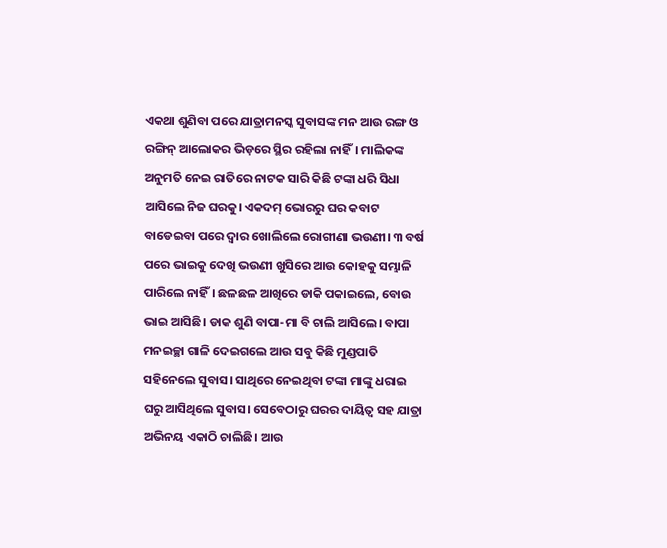ଏକଥା ଶୁଣିବା ପରେ ଯାତ୍ରାମନସ୍କ ସୁବାସଙ୍କ ମନ ଆଉ ରଙ୍ଗ ଓ ରଙ୍ଗିନ୍ ଆଲୋକର ଭିଡ଼ରେ ସ୍ଥିର ରହିଲା ନାହିଁ। ମାଲିକଙ୍କ ଅନୁମତି ନେଇ ରାତିରେ ନାଟକ ସାରି କିଛି ଟଙ୍କା ଧରି ସିଧା ଆସିଲେ ନିଜ ଘରକୁ। ଏକଦମ୍ ଭୋରରୁ ଘର କବାଟ ବାଡେଇବା ପରେ ଦ୍ୱାର ଖୋଲିଲେ ରୋଗୀଣା ଭଉଣୀ। ୩ ବର୍ଷ ପରେ ଭାଇକୁ ଦେଖି ଭଉଣୀ ଖୁସିରେ ଆଉ କୋହକୁ ସମ୍ଭାଳି ପାରିଲେ ନାହିଁ। ଛଳଛଳ ଆଖିରେ ଡାକି ପକାଇଲେ, ବୋଉ ଭାଇ ଆସିଛି। ଡାକ ଶୁଣି ବାପା-ମା ବି ଚାଲି ଆସିଲେ। ବାପା ମନଇଚ୍ଛା ଗାଳି ଦେଇଗଲେ ଆଉ ସବୁ କିଛି ମୁଣ୍ଡପାତି ସହିନେଲେ ସୁବାସ। ସାଥିରେ ନେଇଥିବା ଟଙ୍କା ମାଙ୍କୁ ଧରାଇ ଘରୁ ଆସିଥିଲେ ସୁବାସ। ସେବେଠାରୁ ଘରର ଦାୟିତ୍ୱ ସହ ଯାତ୍ରା ଅଭିନୟ ଏକାଠି ଚାଲିଛି। ଆଉ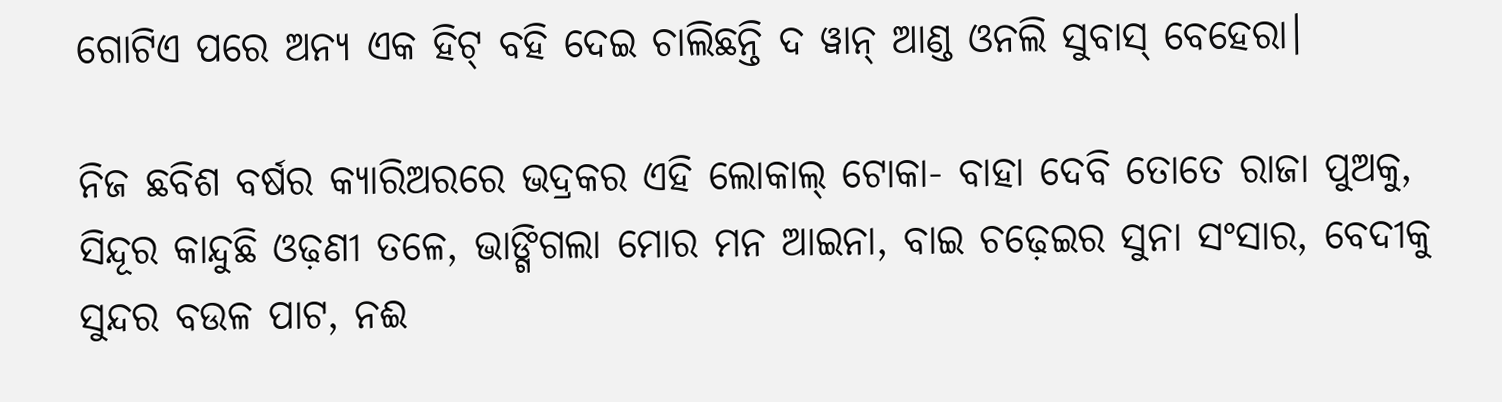ଗୋଟିଏ ପରେ ଅନ୍ୟ ଏକ ହିଟ୍ ବହି ଦେଇ ଚାଲିଛନ୍ତି ଦ ୱାନ୍ ଆଣ୍ଡ ଓନଲି ସୁବାସ୍ ବେହେରା।

ନିଜ ଛବିଶ ବର୍ଷର କ୍ୟାରିଅରରେ ଭଦ୍ରକର ଏହି ଲୋକାଲ୍ ଟୋକା- ବାହା ଦେବି ତୋତେ ରାଜା ପୁଅକୁ, ସିନ୍ଦୂର କାନ୍ଦୁଛି ଓଢ଼ଣୀ ତଳେ, ଭାଙ୍ଗିଗଲା ମୋର ମନ ଆଇନା, ବାଇ ଚଢ଼େଇର ସୁନା ସଂସାର, ବେଦୀକୁ ସୁନ୍ଦର ବଉଳ ପାଟ, ନଈ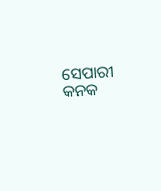ସେପାରୀ କନକ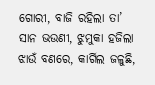ଗୋରୀ, ବାଜି ରହିଲା ତା’ ସାନ ଭଉଣୀ, ଝୁମୁକା ହଜିଲା ଝାଉଁ ବଣରେ, କାର୍ଗିଲ ଜଳୁଛି,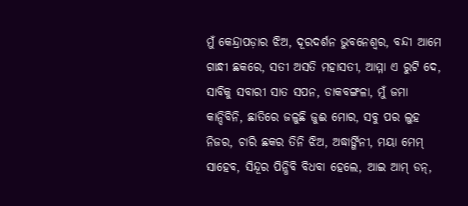ମୁଁ କେନ୍ଦ୍ରାପଡ଼ାର ଝିଅ, ଦୂରଦର୍ଶନ ଭୁବନେଶ୍ୱର, ବନ୍ଦୀ ଆମେ ଗାନ୍ଧୀ ଛକରେ, ସତୀ ଅସତି ମହାସତୀ, ଆମ୍ମା ଏ ରୁଟି ଦେ, ସାବିକୁ ସବାରୀ ସାତ ସପନ, ଡାକବଙ୍ଗଳା, ମୁଁ ଜମା କାନ୍ଦିବିନି, ଛାତିରେ ଜଳୁଛି ଜୁଈ ମୋର, ସବୁ ପର ଲୁହ ନିଜର, ଚାରି ଛକର ତିନି ଝିଅ, ଅଦ୍ଧାର୍ଙ୍ଗିନୀ, ମୟା ମେମ୍‌ ସାହେବ, ସିନ୍ଦୂର ପିନ୍ଧିବି ବିଧବା ହେଲେ, ଆଇ ଆମ୍‌ ଡନ୍‌,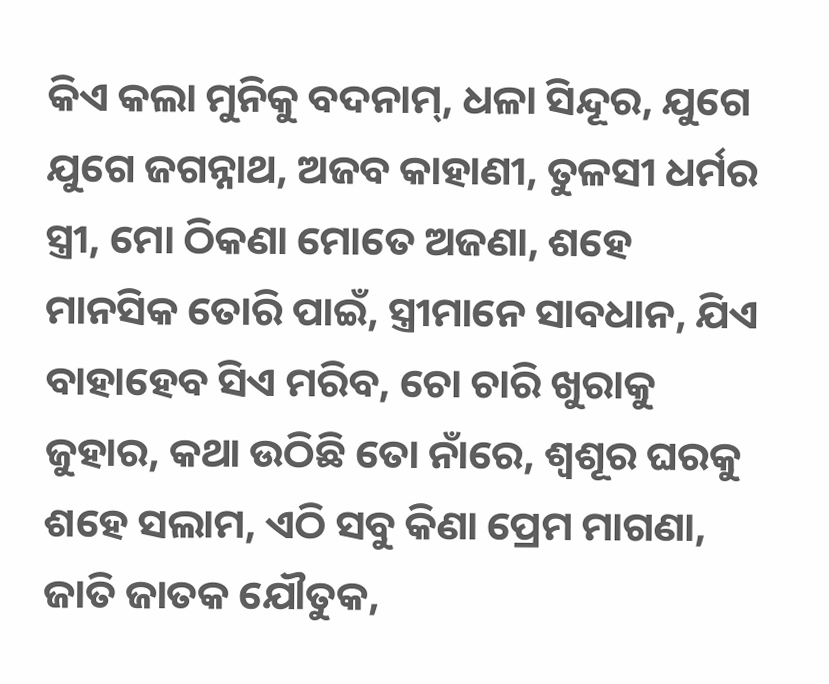କିଏ କଲା ମୁନିକୁ ବଦନାମ୍, ଧଳା ସିନ୍ଦୂର, ଯୁଗେ ଯୁଗେ ଜଗନ୍ନାଥ, ଅଜବ କାହାଣୀ, ତୁଳସୀ ଧର୍ମର ସ୍ତ୍ରୀ, ମୋ ଠିକଣା ମୋତେ ଅଜଣା, ଶହେ ମାନସିକ ତୋରି ପାଇଁ, ସ୍ତ୍ରୀମାନେ ସାବଧାନ, ଯିଏ ବାହାହେବ ସିଏ ମରିବ, ଚୋ ଚାରି ଖୁରାକୁ ଜୁହାର, କଥା ଉଠିଛି ତୋ ନାଁରେ, ଶ୍ୱଶୂର ଘରକୁ ଶହେ ସଲାମ, ଏଠି ସବୁ କିଣା ପ୍ରେମ ମାଗଣା, ଜାତି ଜାତକ ଯୌତୁକ,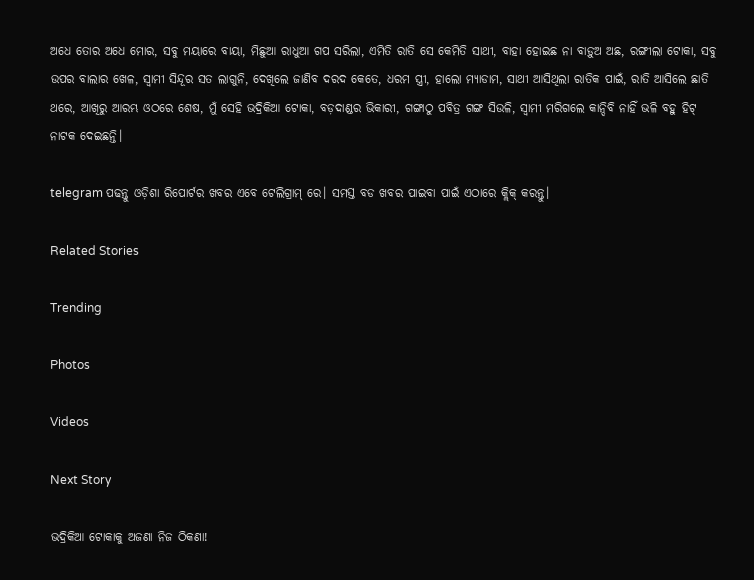ଅଧେ ତୋର ଅଧେ ମୋର, ସବୁ ମୟାରେ ବାୟା, ମିଛୁଆ ରାଧୁଆ ଗପ ସରିଲା, ଏମିତି ରାତି ସେ କେମିତି ସାଥୀ, ବାହା ହୋଇଛ ନା ବାଡ଼ୁଅ ଅଛ, ରଙ୍ଗୀଲା ଟୋକା, ସବୁ ଉପର ବାଲାର ଖେଳ, ସ୍ୱାମୀ ସିନ୍ଦୂର ସତ ଲାଗୁନି, ଦେଖିଲେ ଜାଣିବ ଦରଦ କେତେ, ଧରମ ସ୍ତ୍ରୀ, ହାଲୋ ମ୍ୟାଡାମ, ସାଥୀ ଆସିଥିଲା ରାତିକ ପାଇଁ, ରାତି ଆସିଲେ ଛାତି ଥରେ, ଆଖିରୁ ଆରମ୍ଭ ଓଠରେ ଶେଷ, ମୁଁ ସେହି ଭଦ୍ରିକିଆ ଟୋକା, ବଡ଼ଦାଣ୍ଡର ଭିକାରୀ, ଗଙ୍ଗାଠୁ ପବିତ୍ର ଗଙ୍ଗ ସିଉଳି, ସ୍ୱାମୀ ମରିଗଲେ କାନ୍ଦିବି ନାହିଁ ଭଳି ବହୁ ହିଟ୍ ନାଟକ ଦେଇଛନ୍ତି।

telegram ପଢନ୍ତୁ ଓଡ଼ିଶା ରିପୋର୍ଟର ଖବର ଏବେ ଟେଲିଗ୍ରାମ୍ ରେ। ସମସ୍ତ ବଡ ଖବର ପାଇବା ପାଇଁ ଏଠାରେ କ୍ଲିକ୍ କରନ୍ତୁ।

Related Stories

Trending

Photos

Videos

Next Story

ଭଦ୍ରିକିଆ ଟୋକାକୁ ଅଜଣା ନିଜ ଠିକଣା!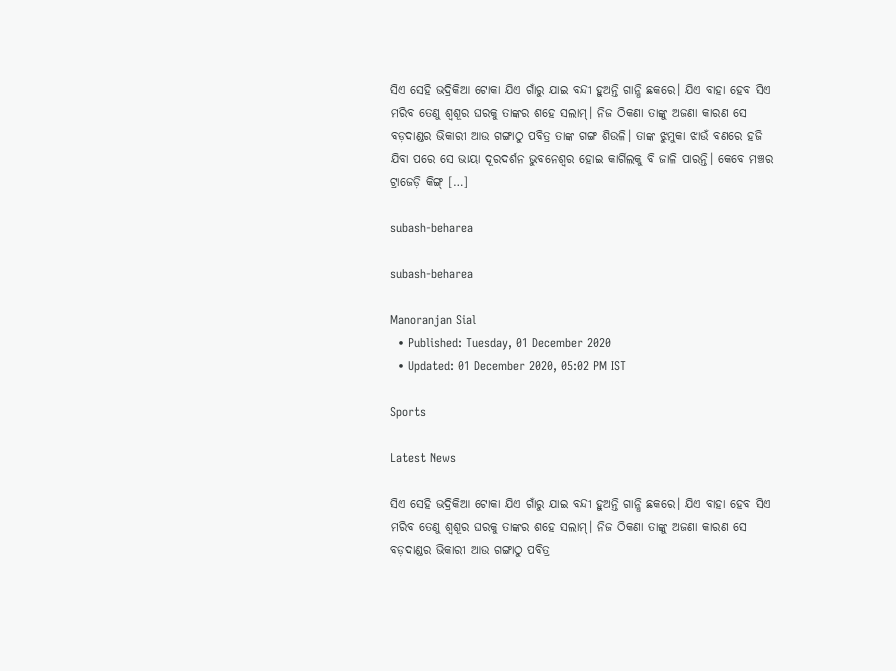ସିଏ ସେହି ଭଦ୍ରିକିଆ ଟୋକା ଯିଏ ଗାଁରୁ ଯାଇ ବନ୍ଦୀ ହୁଅନ୍ତି ଗାନ୍ଧି ଛକରେ। ଯିଏ ବାହା ହେବ ସିଏ ମରିବ ତେଣୁ ଶ୍ୱଶୂର ଘରକୁ ତାଙ୍କର ଶହେ ସଲାମ୍। ନିଜ ଠିକଣା ତାଙ୍କୁ ଅଜଣା କାରଣ ସେ ବଡ଼ଦାଣ୍ଡର ଭିକାରୀ ଆଉ ଗଙ୍ଗାଠୁ ପବିତ୍ର ତାଙ୍କ ଗଙ୍ଗ ଶିଉଳି। ତାଙ୍କ ଝୁମୁକା ଝାଉଁ ବଣରେ ହଜି ଯିବା ପରେ ସେ ଭାୟା ଦୂରଦର୍ଶନ ଭୁବନେଶ୍ୱର ହୋଇ କାର୍ଗିଲକୁ ବି ଜାଳି ପାରନ୍ତି। କେବେ ମଞ୍ଚର ଟ୍ରାଜେଡ଼ି କିଙ୍ଗ୍ […]

subash-beharea

subash-beharea

Manoranjan Sial
  • Published: Tuesday, 01 December 2020
  • Updated: 01 December 2020, 05:02 PM IST

Sports

Latest News

ସିଏ ସେହି ଭଦ୍ରିକିଆ ଟୋକା ଯିଏ ଗାଁରୁ ଯାଇ ବନ୍ଦୀ ହୁଅନ୍ତି ଗାନ୍ଧି ଛକରେ। ଯିଏ ବାହା ହେବ ସିଏ ମରିବ ତେଣୁ ଶ୍ୱଶୂର ଘରକୁ ତାଙ୍କର ଶହେ ସଲାମ୍। ନିଜ ଠିକଣା ତାଙ୍କୁ ଅଜଣା କାରଣ ସେ ବଡ଼ଦାଣ୍ଡର ଭିକାରୀ ଆଉ ଗଙ୍ଗାଠୁ ପବିତ୍ର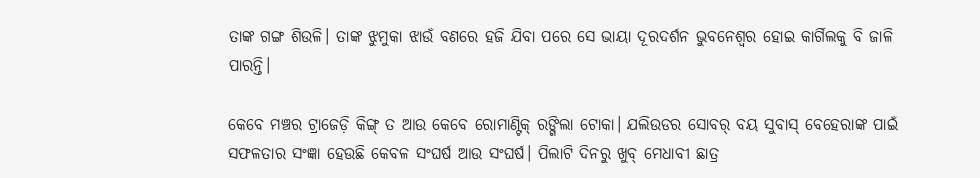ତାଙ୍କ ଗଙ୍ଗ ଶିଉଳି। ତାଙ୍କ ଝୁମୁକା ଝାଉଁ ବଣରେ ହଜି ଯିବା ପରେ ସେ ଭାୟା ଦୂରଦର୍ଶନ ଭୁବନେଶ୍ୱର ହୋଇ କାର୍ଗିଲକୁ ବି ଜାଳି ପାରନ୍ତି।

କେବେ ମଞ୍ଚର ଟ୍ରାଜେଡ଼ି କିଙ୍ଗ୍ ତ ଆଉ କେବେ ରୋମାଣ୍ଟିକ୍ ରଙ୍ଗିଲା ଟୋକା। ଯଲିଉଡର ସୋବର୍ ବୟ ସୁବାସ୍ ବେହେରାଙ୍କ ପାଇଁ ସଫଳତାର ସଂଜ୍ଞା ହେଉଛି କେବଳ ସଂଘର୍ଷ ଆଉ ସଂଘର୍ଷ। ପିଲାଟି ଦିନରୁ ଖୁବ୍ ମେଧାବୀ ଛାତ୍ର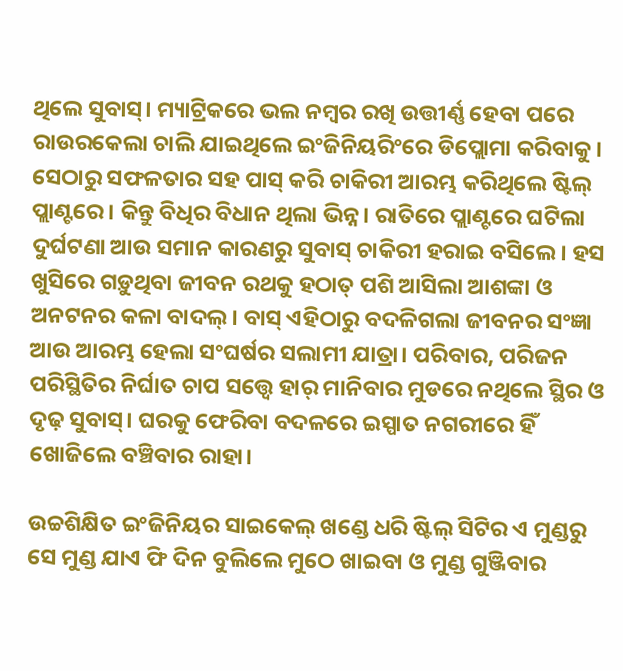ଥିଲେ ସୁବାସ୍। ମ୍ୟାଟ୍ରିକରେ ଭଲ ନମ୍ବର ରଖି ଉତ୍ତୀର୍ଣ୍ଣ ହେବା ପରେ ରାଉରକେଲା ଚାଲି ଯାଇଥିଲେ ଇଂଜିନିୟରିଂରେ ଡିପ୍ଲୋମା କରିବାକୁ। ସେଠାରୁ ସଫଳତାର ସହ ପାସ୍ କରି ଚାକିରୀ ଆରମ୍ଭ କରିଥିଲେ ଷ୍ଟିଲ୍ ପ୍ଲାଣ୍ଟରେ। କିନ୍ତୁ ବିଧିର ବିଧାନ ଥିଲା ଭିନ୍ନ। ରାତିରେ ପ୍ଲାଣ୍ଟରେ ଘଟିଲା ଦୁର୍ଘଟଣା ଆଉ ସମାନ କାରଣରୁ ସୁବାସ୍ ଚାକିରୀ ହରାଇ ବସିଲେ। ହସ ଖୁସିରେ ଗଡ଼ୁଥିବା ଜୀବନ ରଥକୁ ହଠାତ୍ ପଶି ଆସିଲା ଆଶଙ୍କା ଓ ଅନଟନର କଳା ବାଦଲ୍। ବାସ୍ ଏହିଠାରୁ ବଦଳିଗଲା ଜୀବନର ସଂଜ୍ଞା ଆଉ ଆରମ୍ଭ ହେଲା ସଂଘର୍ଷର ସଲାମୀ ଯାତ୍ରା। ପରିବାର, ପରିଜନ ପରିସ୍ଥିତିର ନିର୍ଘାତ ଚାପ ସତ୍ତ୍ୱେ ହାର୍ ମାନିବାର ମୁଡରେ ନଥିଲେ ସ୍ଥିର ଓ ଦୃଢ଼ ସୁବାସ୍। ଘରକୁ ଫେରିବା ବଦଳରେ ଇସ୍ପାତ ନଗରୀରେ ହିଁ ଖୋଜିଲେ ବଞ୍ଚିବାର ରାହା।

ଉଚ୍ଚଶିକ୍ଷିତ ଇଂଜିନିୟର ସାଇକେଲ୍ ଖଣ୍ଡେ ଧରି ଷ୍ଟିଲ୍ ସିଟିର ଏ ମୁଣ୍ଡରୁ ସେ ମୁଣ୍ଡ ଯାଏ ଫି ଦିନ ବୁଲିଲେ ମୁଠେ ଖାଇବା ଓ ମୁଣ୍ଡ ଗୁଞ୍ଜିବାର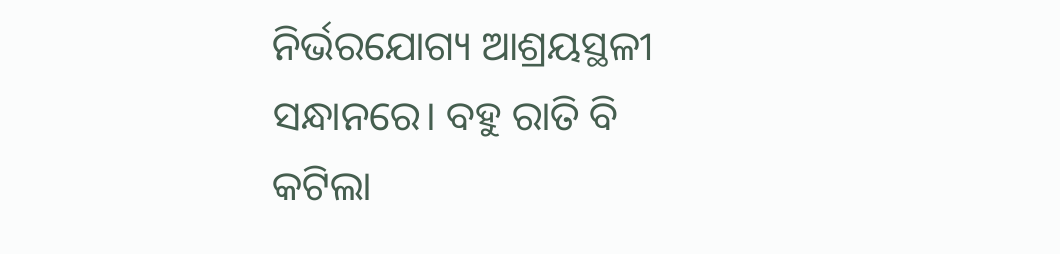ନିର୍ଭରଯୋଗ୍ୟ ଆଶ୍ରୟସ୍ଥଳୀ ସନ୍ଧାନରେ। ବହୁ ରାତି ବି କଟିଲା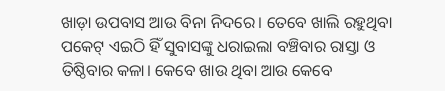ଖାଡ଼ା ଉପବାସ ଆଉ ବିନା ନିଦରେ। ତେବେ ଖାଲି ରହୁଥିବା ପକେଟ୍ ଏଇଠି ହିଁ ସୁବାସଙ୍କୁ ଧରାଇଲା ବଞ୍ଚିବାର ରାସ୍ତା ଓ ତିଷ୍ଠିବାର କଳା। କେବେ ଖାଉ ଥିବା ଆଉ କେବେ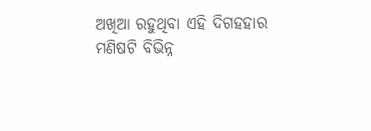ଅଖିଆ ରହୁଥିବା ଏହି ଦିଗହହାର ମଣିଷଟି ବିଭିନ୍ନ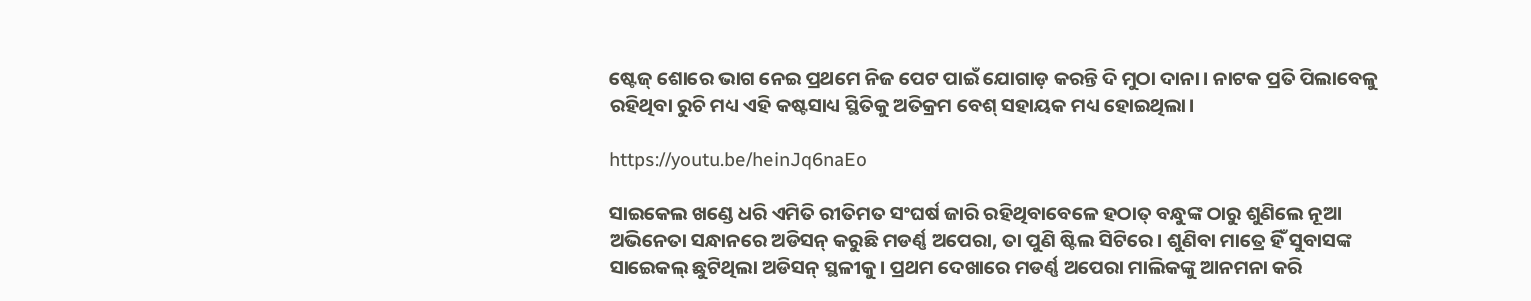ଷ୍ଟେଜ୍ ଶୋରେ ଭାଗ ନେଇ ପ୍ରଥମେ ନିଜ ପେଟ ପାଇଁ ଯୋଗାଡ଼ କରନ୍ତି ଦି ମୁଠା ଦାନା। ନାଟକ ପ୍ରତି ପିଲାବେଳୁ ରହିଥିବା ରୁଚି ମଧ୍ୟ ଏହି କଷ୍ଟସାଧ୍ୟ ସ୍ଥିତିକୁ ଅତିକ୍ରମ ବେଶ୍ ସହାୟକ ମଧ୍ୟ ହୋଇଥିଲା।

https://youtu.be/heinJq6naEo

ସାଇକେଲ ଖଣ୍ଡେ ଧରି ଏମିତି ରୀତିମତ ସଂଘର୍ଷ ଜାରି ରହିଥିବାବେଳେ ହଠାତ୍ ବନ୍ଧୁଙ୍କ ଠାରୁ ଶୁଣିଲେ ନୂଆ ଅଭିନେତା ସନ୍ଧାନରେ ଅଡିସନ୍ କରୁଛି ମଡର୍ଣ୍ଣ ଅପେରା, ତା ପୁଣି ଷ୍ଟିଲ ସିଟିରେ। ଶୁଣିବା ମାତ୍ରେ ହିଁ ସୁବାସଙ୍କ ସାଇେକଲ୍ ଛୁଟିଥିଲା ଅଡିସନ୍ ସ୍ଥଳୀକୁ। ପ୍ରଥମ ଦେଖାରେ ମଡର୍ଣ୍ଣ ଅପେରା ମାଲିକଙ୍କୁ ଆନମନା କରି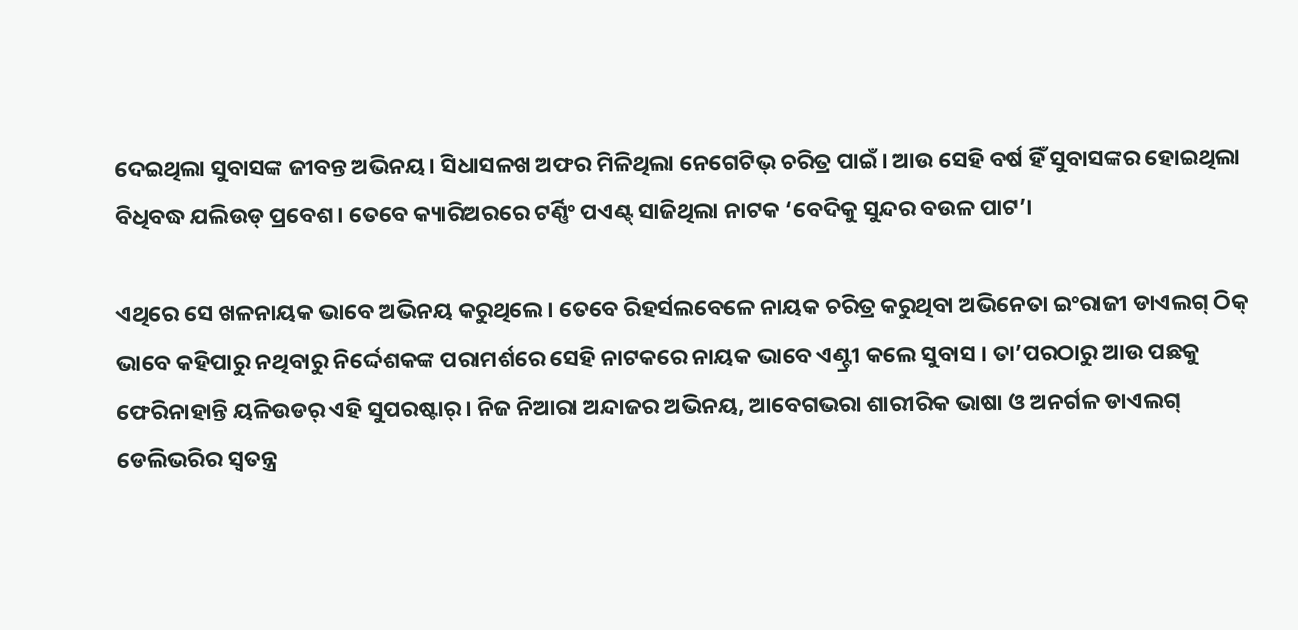ଦେଇଥିଲା ସୁବାସଙ୍କ ଜୀବନ୍ତ ଅଭିନୟ। ସିଧାସଳଖ ଅଫର ମିଳିଥିଲା ନେଗେଟିଭ୍ ଚରିତ୍ର ପାଇଁ। ଆଉ ସେହି ବର୍ଷ ହିଁ ସୁବାସଙ୍କର ହୋଇଥିଲା ବିଧିବଦ୍ଧ ଯଲିଉଡ୍ ପ୍ରବେଶ। ତେବେ କ୍ୟାରିଅରରେ ଟର୍ଣ୍ଣିଂ ପଏଣ୍ଟ୍ ସାଜିଥିଲା ନାଟକ ‘ବେଦିକୁ ସୁନ୍ଦର ବଉଳ ପାଟ’।

ଏଥିରେ ସେ ଖଳନାୟକ ଭାବେ ଅଭିନୟ କରୁଥିଲେ। ତେବେ ରିହର୍ସଲବେଳେ ନାୟକ ଚରିତ୍ର କରୁଥିବା ଅଭିନେତା ଇଂରାଜୀ ଡାଏଲଗ୍‌ ଠିକ୍‌ ଭାବେ କହିପାରୁ ନଥିବାରୁ ନିର୍ଦ୍ଦେଶକଙ୍କ ପରାମର୍ଶରେ ସେହି ନାଟକରେ ନାୟକ ଭାବେ ଏଣ୍ଟ୍ରୀ କଲେ ସୁବାସ । ତା’ପରଠାରୁ ଆଉ ପଛକୁ ଫେରିନାହାନ୍ତି ୟଳିଉଡର୍ ଏହି ସୁପରଷ୍ଟାର୍। ନିଜ ନିଆରା ଅନ୍ଦାଜର ଅଭିନୟ, ଆବେଗଭରା ଶାରୀରିକ ଭାଷା ଓ ଅନର୍ଗଳ ଡାଏଲଗ୍ ଡେଲିଭରିର ସ୍ୱତନ୍ତ୍ର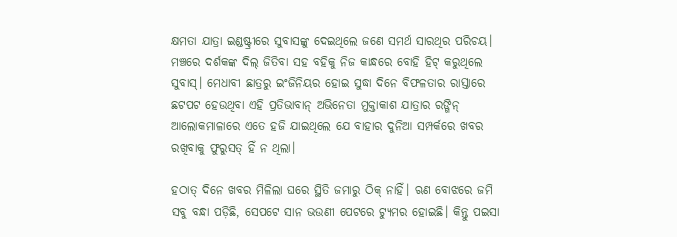କ୍ଷମତା ଯାତ୍ରା ଇଣ୍ଡଷ୍ଟ୍ରୀରେ ସୁବାସଙ୍କୁ ଦେଇଥିଲେ ଜଣେ ସମର୍ଥ ସାରଥିର ପରିଚୟ। ମଞ୍ଚରେ ଦର୍ଶକଙ୍କ ଦିଲ୍ ଜିତିବା ସହ ବହିକୁ ନିଜ କାନ୍ଧରେ ବୋହି ହିଟ୍ କରୁଥିଲେ ସୁବାସ୍। ମେଧାବୀ ଛାତ୍ରରୁ ଇଂଜିନିୟର ହୋଇ ସୁଦ୍ଧା ଦିନେ ବିଫଳତାର ରାସ୍ତାରେ ଛଟପଟ ହେଉଥିବା ଏହି ପ୍ରତିଭାବାନ୍ ଅଭିନେତା ମୁକ୍ତାକାଶ ଯାତ୍ରାର ରଙ୍ଗିନ୍ ଆଲୋକମାଳାରେ ଏତେ ହଜି ଯାଇଥିଲେ ଯେ ବାହାର ଦୁନିଆ ସମ୍ପର୍କରେ ଖବର ରଖିବାକୁ ଫୁରୁସତ୍ ହିଁ ନ ଥିଲା।

ହଠାତ୍ ଦିନେ ଖବର ମିଳିଲା ଘରେ ସ୍ଥିତି ଜମାରୁ ଠିକ୍ ନାହିଁ। ଋଣ ବୋଝରେ ଜମି ସବୁ ବନ୍ଧା ପଡ଼ିଛି, ସେପଟେ ସାନ ଭଉଣୀ ପେଟରେ ଟ୍ୟୁମର ହୋଇଛି। କିନ୍ତୁ ପଇସା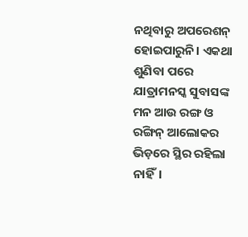ନଥିବାରୁ ଅପରେଶନ୍‌ ହୋଇପାରୁନି। ଏକଥା ଶୁଣିବା ପରେ ଯାତ୍ରାମନସ୍କ ସୁବାସଙ୍କ ମନ ଆଉ ରଙ୍ଗ ଓ ରଙ୍ଗିନ୍ ଆଲୋକର ଭିଡ଼ରେ ସ୍ଥିର ରହିଲା ନାହିଁ।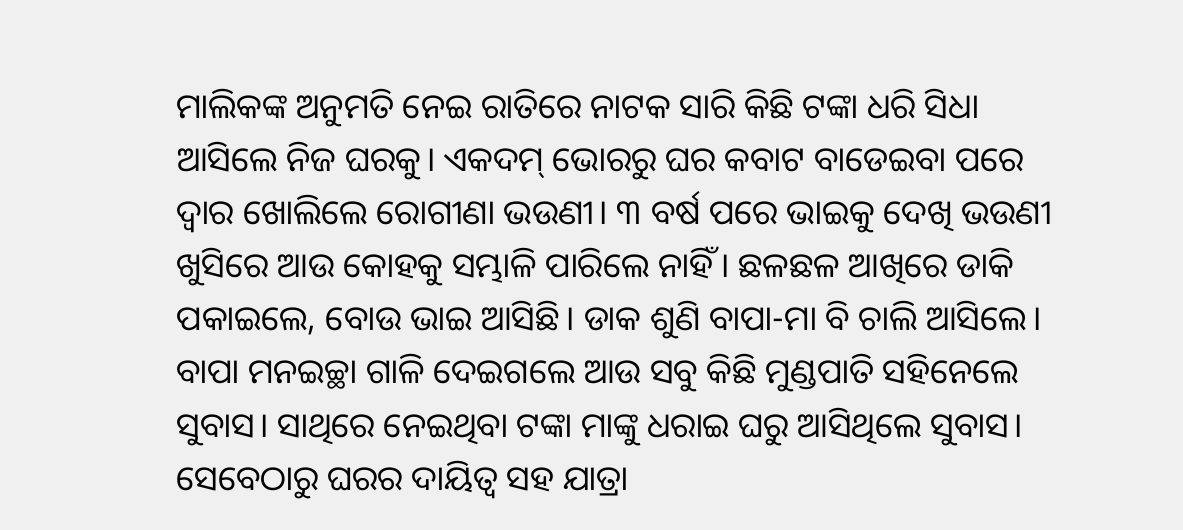ମାଲିକଙ୍କ ଅନୁମତି ନେଇ ରାତିରେ ନାଟକ ସାରି କିଛି ଟଙ୍କା ଧରି ସିଧା ଆସିଲେ ନିଜ ଘରକୁ। ଏକଦମ୍ ଭୋରରୁ ଘର କବାଟ ବାଡେଇବା ପରେ ଦ୍ୱାର ଖୋଲିଲେ ରୋଗୀଣା ଭଉଣୀ। ୩ ବର୍ଷ ପରେ ଭାଇକୁ ଦେଖି ଭଉଣୀ ଖୁସିରେ ଆଉ କୋହକୁ ସମ୍ଭାଳି ପାରିଲେ ନାହିଁ। ଛଳଛଳ ଆଖିରେ ଡାକି ପକାଇଲେ, ବୋଉ ଭାଇ ଆସିଛି। ଡାକ ଶୁଣି ବାପା-ମା ବି ଚାଲି ଆସିଲେ। ବାପା ମନଇଚ୍ଛା ଗାଳି ଦେଇଗଲେ ଆଉ ସବୁ କିଛି ମୁଣ୍ଡପାତି ସହିନେଲେ ସୁବାସ। ସାଥିରେ ନେଇଥିବା ଟଙ୍କା ମାଙ୍କୁ ଧରାଇ ଘରୁ ଆସିଥିଲେ ସୁବାସ। ସେବେଠାରୁ ଘରର ଦାୟିତ୍ୱ ସହ ଯାତ୍ରା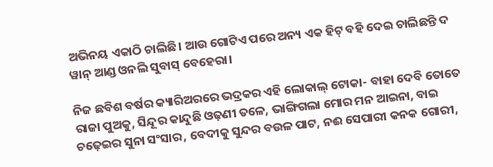ଅଭିନୟ ଏକାଠି ଚାଲିଛି। ଆଉ ଗୋଟିଏ ପରେ ଅନ୍ୟ ଏକ ହିଟ୍ ବହି ଦେଇ ଚାଲିଛନ୍ତି ଦ ୱାନ୍ ଆଣ୍ଡ ଓନଲି ସୁବାସ୍ ବେହେରା।

ନିଜ ଛବିଶ ବର୍ଷର କ୍ୟାରିଅରରେ ଭଦ୍ରକର ଏହି ଲୋକାଲ୍ ଟୋକା- ବାହା ଦେବି ତୋତେ ରାଜା ପୁଅକୁ, ସିନ୍ଦୂର କାନ୍ଦୁଛି ଓଢ଼ଣୀ ତଳେ, ଭାଙ୍ଗିଗଲା ମୋର ମନ ଆଇନା, ବାଇ ଚଢ଼େଇର ସୁନା ସଂସାର, ବେଦୀକୁ ସୁନ୍ଦର ବଉଳ ପାଟ, ନଈ ସେପାରୀ କନକ ଗୋରୀ,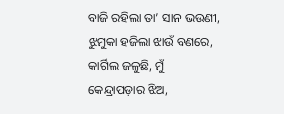ବାଜି ରହିଲା ତା’ ସାନ ଭଉଣୀ, ଝୁମୁକା ହଜିଲା ଝାଉଁ ବଣରେ, କାର୍ଗିଲ ଜଳୁଛି, ମୁଁ କେନ୍ଦ୍ରାପଡ଼ାର ଝିଅ,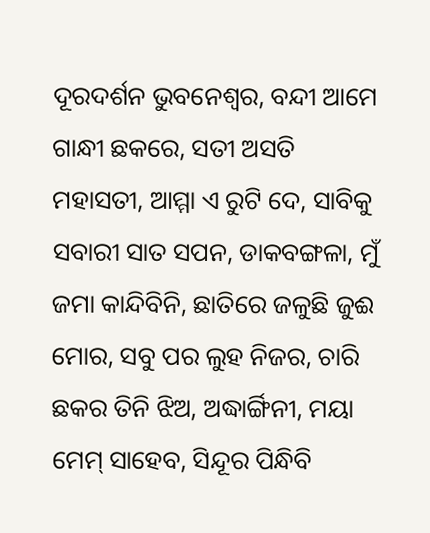ଦୂରଦର୍ଶନ ଭୁବନେଶ୍ୱର, ବନ୍ଦୀ ଆମେ ଗାନ୍ଧୀ ଛକରେ, ସତୀ ଅସତି ମହାସତୀ, ଆମ୍ମା ଏ ରୁଟି ଦେ, ସାବିକୁ ସବାରୀ ସାତ ସପନ, ଡାକବଙ୍ଗଳା, ମୁଁ ଜମା କାନ୍ଦିବିନି, ଛାତିରେ ଜଳୁଛି ଜୁଈ ମୋର, ସବୁ ପର ଲୁହ ନିଜର, ଚାରି ଛକର ତିନି ଝିଅ, ଅଦ୍ଧାର୍ଙ୍ଗିନୀ, ମୟା ମେମ୍‌ ସାହେବ, ସିନ୍ଦୂର ପିନ୍ଧିବି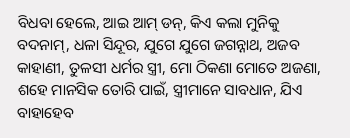ବିଧବା ହେଲେ, ଆଇ ଆମ୍‌ ଡନ୍‌, କିଏ କଲା ମୁନିକୁ ବଦନାମ୍, ଧଳା ସିନ୍ଦୂର, ଯୁଗେ ଯୁଗେ ଜଗନ୍ନାଥ, ଅଜବ କାହାଣୀ, ତୁଳସୀ ଧର୍ମର ସ୍ତ୍ରୀ, ମୋ ଠିକଣା ମୋତେ ଅଜଣା, ଶହେ ମାନସିକ ତୋରି ପାଇଁ, ସ୍ତ୍ରୀମାନେ ସାବଧାନ, ଯିଏ ବାହାହେବ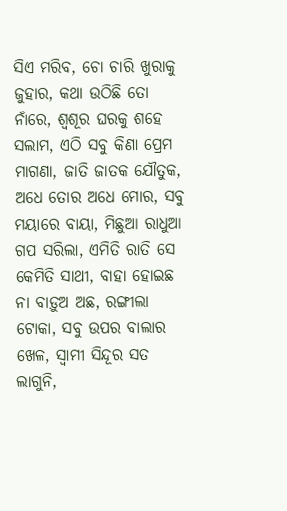ସିଏ ମରିବ, ଚୋ ଚାରି ଖୁରାକୁ ଜୁହାର, କଥା ଉଠିଛି ତୋ ନାଁରେ, ଶ୍ୱଶୂର ଘରକୁ ଶହେ ସଲାମ, ଏଠି ସବୁ କିଣା ପ୍ରେମ ମାଗଣା, ଜାତି ଜାତକ ଯୌତୁକ, ଅଧେ ତୋର ଅଧେ ମୋର, ସବୁ ମୟାରେ ବାୟା, ମିଛୁଆ ରାଧୁଆ ଗପ ସରିଲା, ଏମିତି ରାତି ସେ କେମିତି ସାଥୀ, ବାହା ହୋଇଛ ନା ବାଡ଼ୁଅ ଅଛ, ରଙ୍ଗୀଲା ଟୋକା, ସବୁ ଉପର ବାଲାର ଖେଳ, ସ୍ୱାମୀ ସିନ୍ଦୂର ସତ ଲାଗୁନି,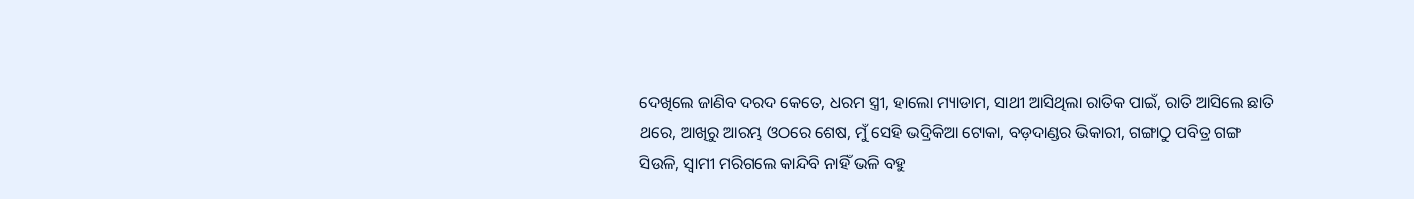ଦେଖିଲେ ଜାଣିବ ଦରଦ କେତେ, ଧରମ ସ୍ତ୍ରୀ, ହାଲୋ ମ୍ୟାଡାମ, ସାଥୀ ଆସିଥିଲା ରାତିକ ପାଇଁ, ରାତି ଆସିଲେ ଛାତି ଥରେ, ଆଖିରୁ ଆରମ୍ଭ ଓଠରେ ଶେଷ, ମୁଁ ସେହି ଭଦ୍ରିକିଆ ଟୋକା, ବଡ଼ଦାଣ୍ଡର ଭିକାରୀ, ଗଙ୍ଗାଠୁ ପବିତ୍ର ଗଙ୍ଗ ସିଉଳି, ସ୍ୱାମୀ ମରିଗଲେ କାନ୍ଦିବି ନାହିଁ ଭଳି ବହୁ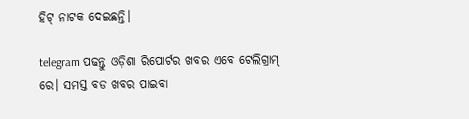ହିଟ୍ ନାଟକ ଦେଇଛନ୍ତି।

telegram ପଢନ୍ତୁ ଓଡ଼ିଶା ରିପୋର୍ଟର ଖବର ଏବେ ଟେଲିଗ୍ରାମ୍ ରେ। ସମସ୍ତ ବଡ ଖବର ପାଇବା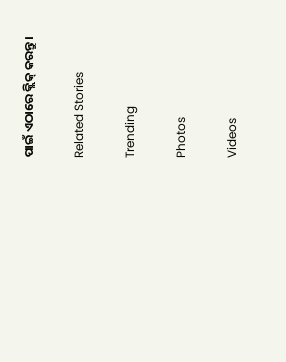ପାଇଁ ଏଠାରେ କ୍ଲିକ୍ କରନ୍ତୁ।

Related Stories

Trending

Photos

Videos